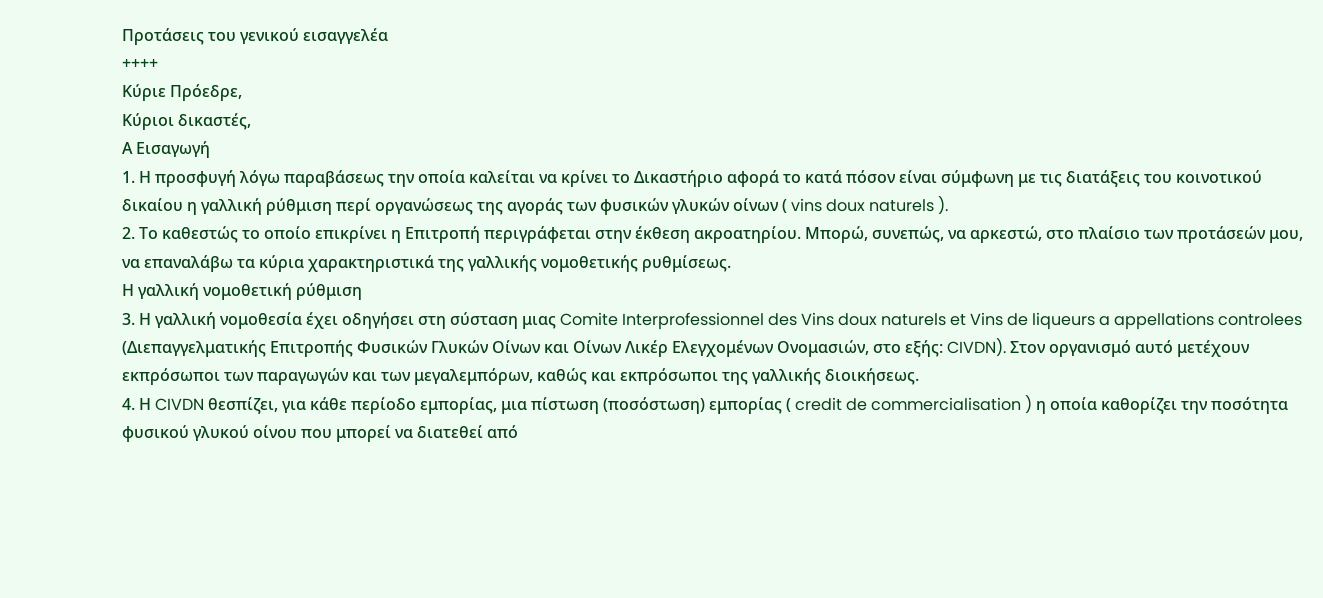Προτάσεις του γενικού εισαγγελέα
++++
Κύριε Πρόεδρε,
Κύριοι δικαστές,
Α Εισαγωγή
1. Η προσφυγή λόγω παραβάσεως την οποία καλείται να κρίνει το Δικαστήριο αφορά το κατά πόσον είναι σύμφωνη με τις διατάξεις του κοινοτικού δικαίου η γαλλική ρύθμιση περί οργανώσεως της αγοράς των φυσικών γλυκών οίνων ( vins doux naturels ).
2. Το καθεστώς το οποίο επικρίνει η Επιτροπή περιγράφεται στην έκθεση ακροατηρίου. Μπορώ, συνεπώς, να αρκεστώ, στο πλαίσιο των προτάσεών μου, να επαναλάβω τα κύρια χαρακτηριστικά της γαλλικής νομοθετικής ρυθμίσεως.
Η γαλλική νομοθετική ρύθμιση
3. Η γαλλική νομοθεσία έχει οδηγήσει στη σύσταση μιας Comite Interprofessionnel des Vins doux naturels et Vins de liqueurs a appellations controlees (Διεπαγγελματικής Επιτροπής Φυσικών Γλυκών Οίνων και Οίνων Λικέρ Ελεγχομένων Ονομασιών, στο εξής: CIVDN). Στον οργανισμό αυτό μετέχουν εκπρόσωποι των παραγωγών και των μεγαλεμπόρων, καθώς και εκπρόσωποι της γαλλικής διοικήσεως.
4. Η CIVDN θεσπίζει, για κάθε περίοδο εμπορίας, μια πίστωση (ποσόστωση) εμπορίας ( credit de commercialisation ) η οποία καθορίζει την ποσότητα φυσικού γλυκού οίνου που μπορεί να διατεθεί από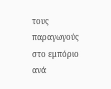τους παραγωγούς στο εμπόριο ανά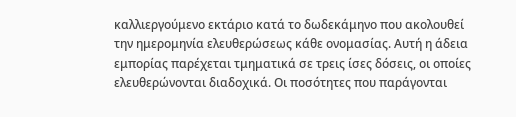καλλιεργούμενο εκτάριο κατά το δωδεκάμηνο που ακολουθεί την ημερομηνία ελευθερώσεως κάθε ονομασίας. Αυτή η άδεια εμπορίας παρέχεται τμηματικά σε τρεις ίσες δόσεις, οι οποίες ελευθερώνονται διαδοχικά. Οι ποσότητες που παράγονται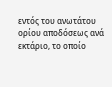εντός του ανωτάτου ορίου αποδόσεως ανά εκτάριο, το οποίο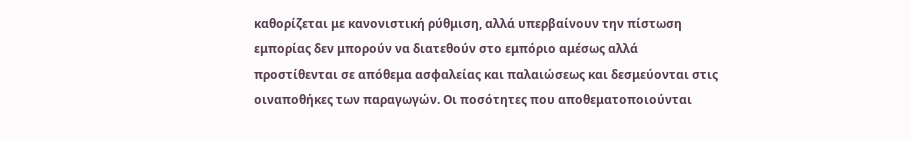καθορίζεται με κανονιστική ρύθμιση, αλλά υπερβαίνουν την πίστωση εμπορίας δεν μπορούν να διατεθούν στο εμπόριο αμέσως αλλά προστίθενται σε απόθεμα ασφαλείας και παλαιώσεως και δεσμεύονται στις οιναποθήκες των παραγωγών. Οι ποσότητες που αποθεματοποιούνται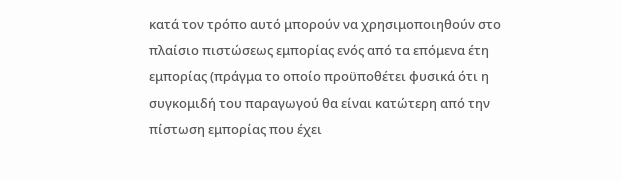κατά τον τρόπο αυτό μπορούν να χρησιμοποιηθούν στο πλαίσιο πιστώσεως εμπορίας ενός από τα επόμενα έτη εμπορίας (πράγμα το οποίο προϋποθέτει φυσικά ότι η συγκομιδή του παραγωγού θα είναι κατώτερη από την πίστωση εμπορίας που έχει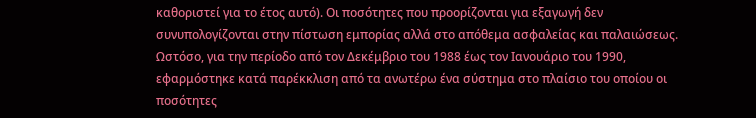καθοριστεί για το έτος αυτό). Οι ποσότητες που προορίζονται για εξαγωγή δεν συνυπολογίζονται στην πίστωση εμπορίας αλλά στο απόθεμα ασφαλείας και παλαιώσεως. Ωστόσο, για την περίοδο από τον Δεκέμβριο του 1988 έως τον Ιανουάριο του 1990, εφαρμόστηκε κατά παρέκκλιση από τα ανωτέρω ένα σύστημα στο πλαίσιο του οποίου οι ποσότητες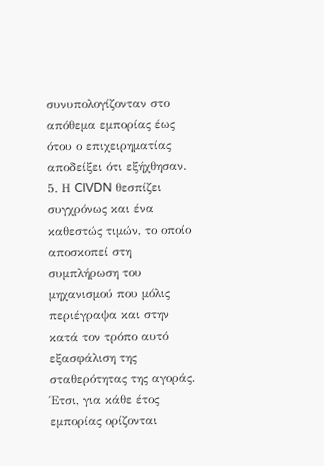συνυπολογίζονταν στο απόθεμα εμπορίας έως ότου ο επιχειρηματίας αποδείξει ότι εξήχθησαν.
5. Η CIVDN θεσπίζει συγχρόνως και ένα καθεστώς τιμών, το οποίο αποσκοπεί στη συμπλήρωση του μηχανισμού που μόλις περιέγραψα και στην κατά τον τρόπο αυτό εξασφάλιση της σταθερότητας της αγοράς. Έτσι, για κάθε έτος εμπορίας ορίζονται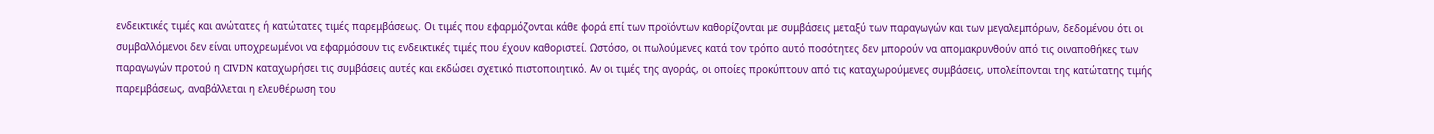ενδεικτικές τιμές και ανώτατες ή κατώτατες τιμές παρεμβάσεως. Οι τιμές που εφαρμόζονται κάθε φορά επί των προϊόντων καθορίζονται με συμβάσεις μεταξύ των παραγωγών και των μεγαλεμπόρων, δεδομένου ότι οι συμβαλλόμενοι δεν είναι υποχρεωμένοι να εφαρμόσουν τις ενδεικτικές τιμές που έχουν καθοριστεί. Ωστόσο, οι πωλούμενες κατά τον τρόπο αυτό ποσότητες δεν μπορούν να απομακρυνθούν από τις οιναποθήκες των παραγωγών προτού η CIVDN καταχωρήσει τις συμβάσεις αυτές και εκδώσει σχετικό πιστοποιητικό. Αν οι τιμές της αγοράς, οι οποίες προκύπτουν από τις καταχωρούμενες συμβάσεις, υπολείπονται της κατώτατης τιμής παρεμβάσεως, αναβάλλεται η ελευθέρωση του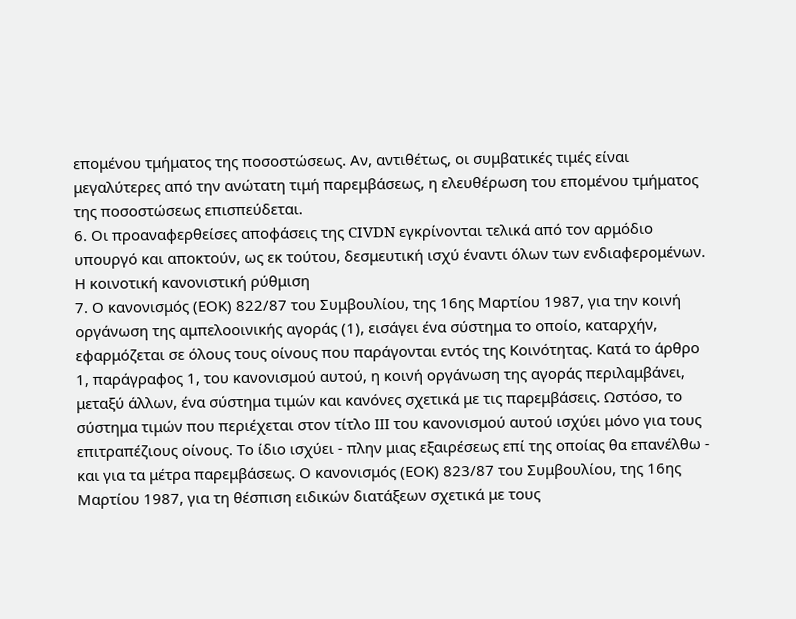επομένου τμήματος της ποσοστώσεως. Αν, αντιθέτως, οι συμβατικές τιμές είναι μεγαλύτερες από την ανώτατη τιμή παρεμβάσεως, η ελευθέρωση του επομένου τμήματος της ποσοστώσεως επισπεύδεται.
6. Οι προαναφερθείσες αποφάσεις της CIVDN εγκρίνονται τελικά από τον αρμόδιο υπουργό και αποκτούν, ως εκ τούτου, δεσμευτική ισχύ έναντι όλων των ενδιαφερομένων.
Η κοινοτική κανονιστική ρύθμιση
7. Ο κανονισμός (ΕΟΚ) 822/87 του Συμβουλίου, της 16ης Μαρτίου 1987, για την κοινή οργάνωση της αμπελοοινικής αγοράς (1), εισάγει ένα σύστημα το οποίο, καταρχήν, εφαρμόζεται σε όλους τους οίνους που παράγονται εντός της Κοινότητας. Κατά το άρθρο 1, παράγραφος 1, του κανονισμού αυτού, η κοινή οργάνωση της αγοράς περιλαμβάνει, μεταξύ άλλων, ένα σύστημα τιμών και κανόνες σχετικά με τις παρεμβάσεις. Ωστόσο, το σύστημα τιμών που περιέχεται στον τίτλο ΙΙΙ του κανονισμού αυτού ισχύει μόνο για τους επιτραπέζιους οίνους. Το ίδιο ισχύει - πλην μιας εξαιρέσεως επί της οποίας θα επανέλθω - και για τα μέτρα παρεμβάσεως. Ο κανονισμός (ΕΟΚ) 823/87 του Συμβουλίου, της 16ης Μαρτίου 1987, για τη θέσπιση ειδικών διατάξεων σχετικά με τους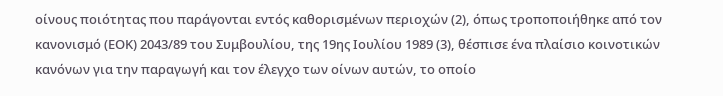οίνους ποιότητας που παράγονται εντός καθορισμένων περιοχών (2), όπως τροποποιήθηκε από τον κανονισμό (ΕΟΚ) 2043/89 του Συμβουλίου, της 19ης Ιουλίου 1989 (3), θέσπισε ένα πλαίσιο κοινοτικών κανόνων για την παραγωγή και τον έλεγχο των οίνων αυτών, το οποίο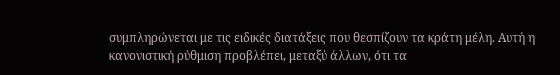συμπληρώνεται με τις ειδικές διατάξεις που θεσπίζουν τα κράτη μέλη. Αυτή η κανονιστική ρύθμιση προβλέπει, μεταξύ άλλων, ότι τα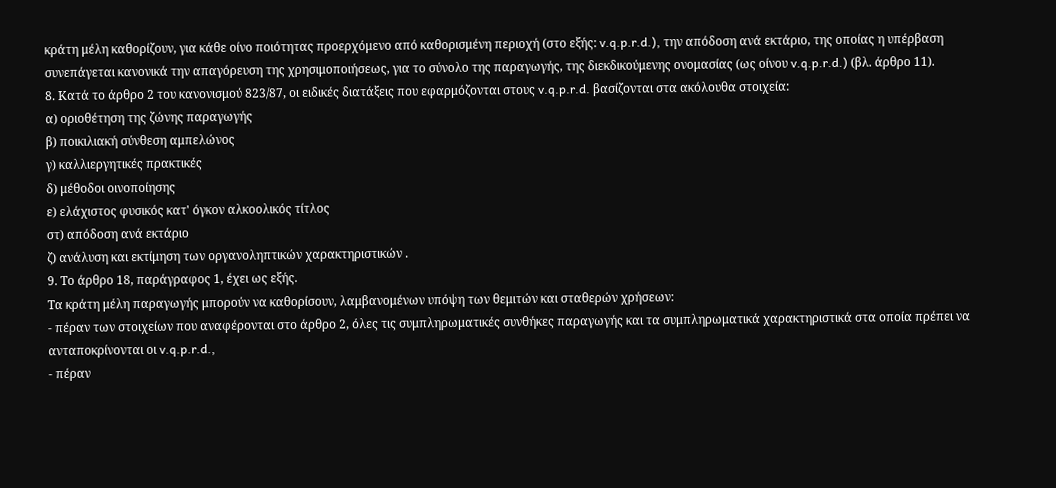κράτη μέλη καθορίζουν, για κάθε οίνο ποιότητας προερχόμενο από καθορισμένη περιοχή (στο εξής: v.q.p.r.d.), την απόδοση ανά εκτάριο, της οποίας η υπέρβαση συνεπάγεται κανονικά την απαγόρευση της χρησιμοποιήσεως, για το σύνολο της παραγωγής, της διεκδικούμενης ονομασίας (ως οίνου v.q.p.r.d.) (βλ. άρθρο 11).
8. Κατά το άρθρο 2 του κανονισμού 823/87, οι ειδικές διατάξεις που εφαρμόζονται στους v.q.p.r.d. βασίζονται στα ακόλουθα στοιχεία:
α) οριοθέτηση της ζώνης παραγωγής
β) ποικιλιακή σύνθεση αμπελώνος
γ) καλλιεργητικές πρακτικές
δ) μέθοδοι οινοποίησης
ε) ελάχιστος φυσικός κατ' όγκον αλκοολικός τίτλος
στ) απόδοση ανά εκτάριο
ζ) ανάλυση και εκτίμηση των οργανοληπτικών χαρακτηριστικών .
9. Το άρθρο 18, παράγραφος 1, έχει ως εξής.
Τα κράτη μέλη παραγωγής μπορούν να καθορίσουν, λαμβανομένων υπόψη των θεμιτών και σταθερών χρήσεων:
- πέραν των στοιχείων που αναφέρονται στο άρθρο 2, όλες τις συμπληρωματικές συνθήκες παραγωγής και τα συμπληρωματικά χαρακτηριστικά στα οποία πρέπει να ανταποκρίνονται οι v.q.p.r.d.,
- πέραν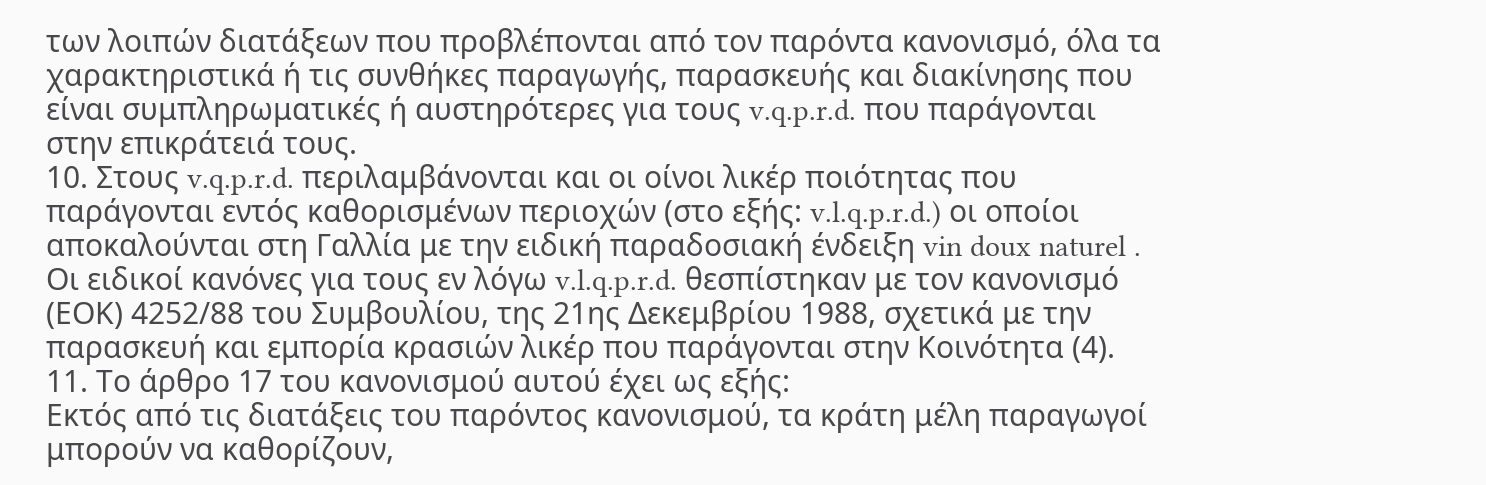των λοιπών διατάξεων που προβλέπονται από τον παρόντα κανονισμό, όλα τα χαρακτηριστικά ή τις συνθήκες παραγωγής, παρασκευής και διακίνησης που είναι συμπληρωματικές ή αυστηρότερες για τους v.q.p.r.d. που παράγονται στην επικράτειά τους.
10. Στους v.q.p.r.d. περιλαμβάνονται και οι οίνοι λικέρ ποιότητας που παράγονται εντός καθορισμένων περιοχών (στο εξής: v.l.q.p.r.d.) οι οποίοι αποκαλούνται στη Γαλλία με την ειδική παραδοσιακή ένδειξη vin doux naturel . Οι ειδικοί κανόνες για τους εν λόγω v.l.q.p.r.d. θεσπίστηκαν με τον κανονισμό (ΕΟΚ) 4252/88 του Συμβουλίου, της 21ης Δεκεμβρίου 1988, σχετικά με την παρασκευή και εμπορία κρασιών λικέρ που παράγονται στην Κοινότητα (4).
11. Το άρθρο 17 του κανονισμού αυτού έχει ως εξής:
Εκτός από τις διατάξεις του παρόντος κανονισμού, τα κράτη μέλη παραγωγοί μπορούν να καθορίζουν,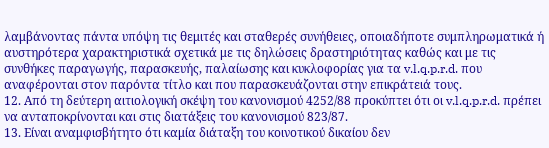λαμβάνοντας πάντα υπόψη τις θεμιτές και σταθερές συνήθειες, οποιαδήποτε συμπληρωματικά ή αυστηρότερα χαρακτηριστικά σχετικά με τις δηλώσεις δραστηριότητας καθώς και με τις συνθήκες παραγωγής, παρασκευής, παλαίωσης και κυκλοφορίας για τα v.l.q.p.r.d. που αναφέρονται στον παρόντα τίτλο και που παρασκευάζονται στην επικράτειά τους.
12. Από τη δεύτερη αιτιολογική σκέψη του κανονισμού 4252/88 προκύπτει ότι οι v.l.q.p.r.d. πρέπει να ανταποκρίνονται και στις διατάξεις του κανονισμού 823/87.
13. Είναι αναμφισβήτητο ότι καμία διάταξη του κοινοτικού δικαίου δεν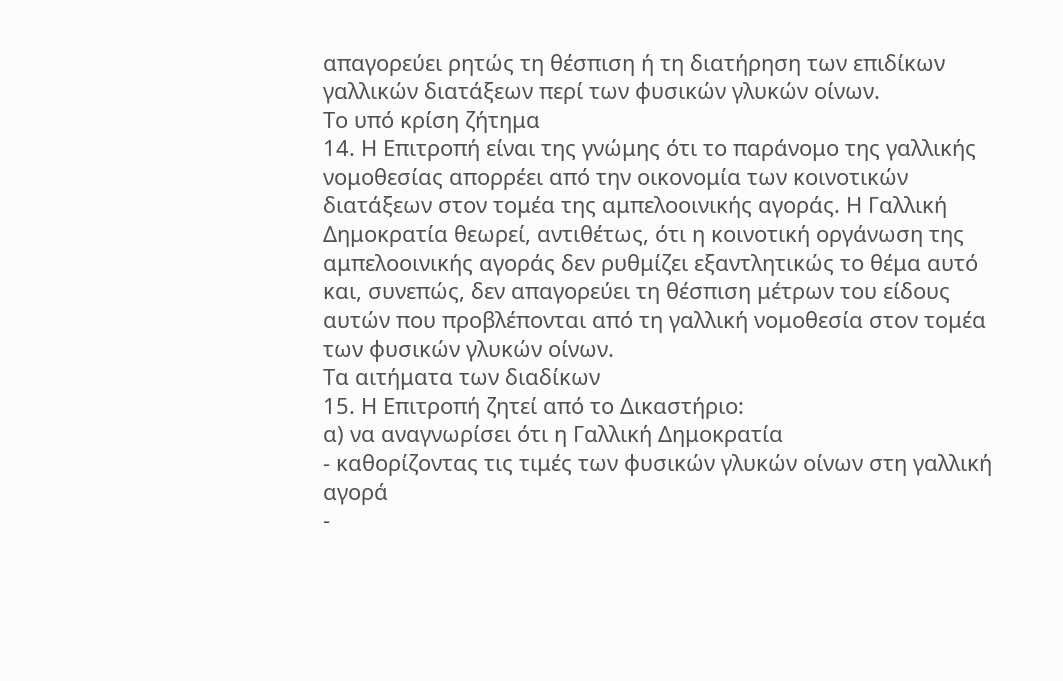απαγορεύει ρητώς τη θέσπιση ή τη διατήρηση των επιδίκων γαλλικών διατάξεων περί των φυσικών γλυκών οίνων.
Το υπό κρίση ζήτημα
14. Η Επιτροπή είναι της γνώμης ότι το παράνομο της γαλλικής νομοθεσίας απορρέει από την οικονομία των κοινοτικών διατάξεων στον τομέα της αμπελοοινικής αγοράς. Η Γαλλική Δημοκρατία θεωρεί, αντιθέτως, ότι η κοινοτική οργάνωση της αμπελοοινικής αγοράς δεν ρυθμίζει εξαντλητικώς το θέμα αυτό και, συνεπώς, δεν απαγορεύει τη θέσπιση μέτρων του είδους αυτών που προβλέπονται από τη γαλλική νομοθεσία στον τομέα των φυσικών γλυκών οίνων.
Τα αιτήματα των διαδίκων
15. Η Επιτροπή ζητεί από το Δικαστήριο:
α) να αναγνωρίσει ότι η Γαλλική Δημοκρατία
- καθορίζοντας τις τιμές των φυσικών γλυκών οίνων στη γαλλική αγορά
-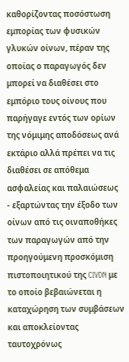καθορίζοντας ποσόστωση εμπορίας των φυσικών γλυκών οίνων, πέραν της οποίας ο παραγωγός δεν μπορεί να διαθέσει στο εμπόριο τους οίνους που παρήγαγε εντός των ορίων της νόμιμης αποδόσεως ανά εκτάριο αλλά πρέπει να τις διαθέσει σε απόθεμα ασφαλείας και παλαιώσεως
- εξαρτώντας την έξοδο των οίνων από τις οιναποθήκες των παραγωγών από την προηγούμενη προσκόμιση πιστοποιητικού της CIVDN με το οποίο βεβαιώνεται η καταχώρηση των συμβάσεων και αποκλείοντας ταυτοχρόνως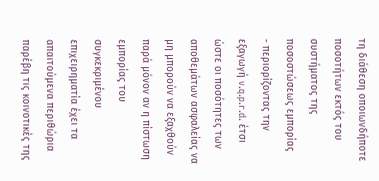τη διάθεση οποιωνδήποτε ποσοτήτων εκτός του συστήματος της ποσοστώσεως εμπορίας
- περιορίζοντας την εξαγωγή v.q.p.r.d. έτσι ώστε οι ποσότητες των αποθεμάτων ασφαλείας να μη μπορούν να εξαχθούν παρά μόνον αν η πίστωση εμπορίας του συγκεκριμένου επιχειρηματία έχει τα απαιτούμενα περιθώρια
παρέβη τις κοινοτικές της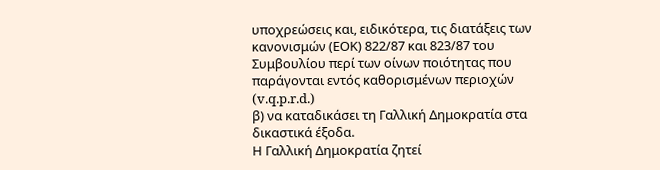υποχρεώσεις και, ειδικότερα, τις διατάξεις των κανονισμών (ΕΟΚ) 822/87 και 823/87 του Συμβουλίου περί των οίνων ποιότητας που παράγονται εντός καθορισμένων περιοχών (v.q.p.r.d.)
β) να καταδικάσει τη Γαλλική Δημοκρατία στα δικαστικά έξοδα.
Η Γαλλική Δημοκρατία ζητεί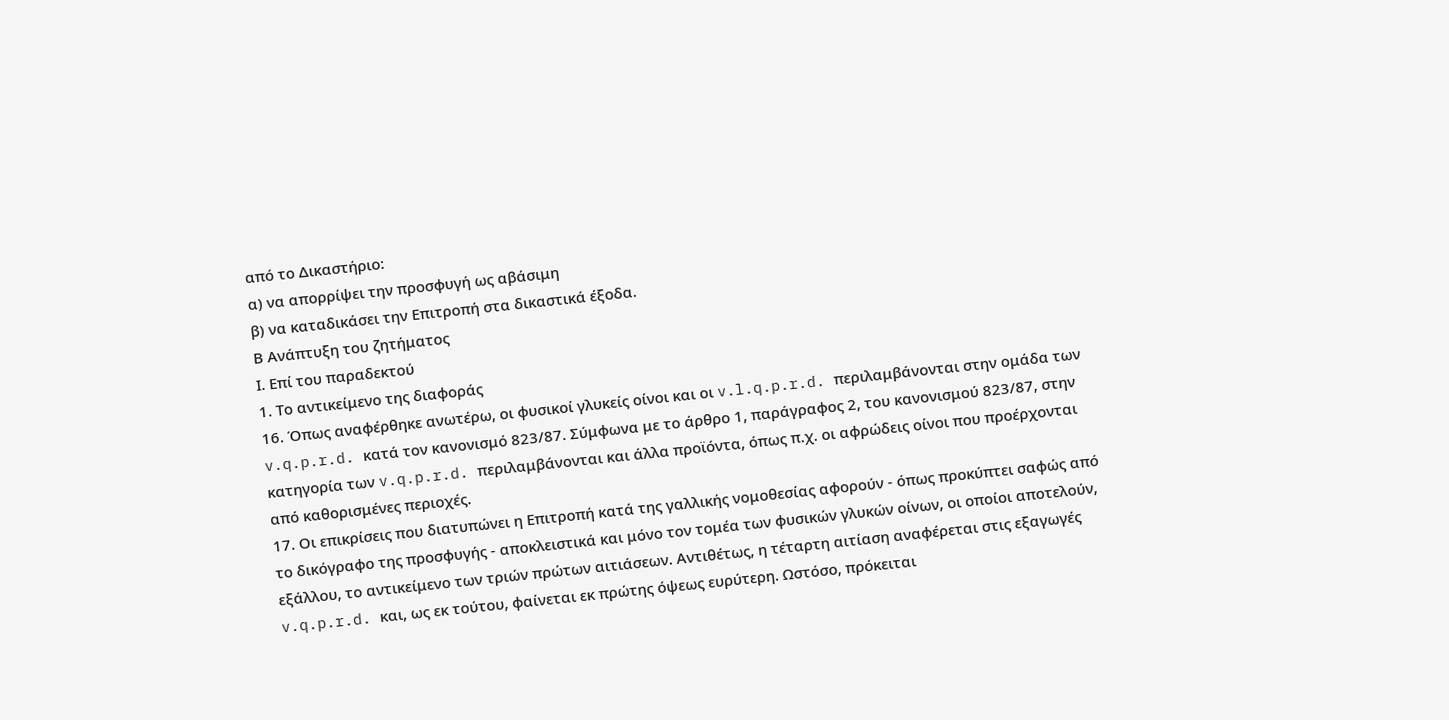από το Δικαστήριο:
α) να απορρίψει την προσφυγή ως αβάσιμη
β) να καταδικάσει την Επιτροπή στα δικαστικά έξοδα.
Β Ανάπτυξη του ζητήματος
Ι. Επί του παραδεκτού
1. Το αντικείμενο της διαφοράς
16. Όπως αναφέρθηκε ανωτέρω, οι φυσικοί γλυκείς οίνοι και οι v.l.q.p.r.d. περιλαμβάνονται στην ομάδα των v.q.p.r.d. κατά τον κανονισμό 823/87. Σύμφωνα με το άρθρο 1, παράγραφος 2, του κανονισμού 823/87, στην κατηγορία των v.q.p.r.d. περιλαμβάνονται και άλλα προϊόντα, όπως π.χ. οι αφρώδεις οίνοι που προέρχονται από καθορισμένες περιοχές.
17. Οι επικρίσεις που διατυπώνει η Επιτροπή κατά της γαλλικής νομοθεσίας αφορούν - όπως προκύπτει σαφώς από το δικόγραφο της προσφυγής - αποκλειστικά και μόνο τον τομέα των φυσικών γλυκών οίνων, οι οποίοι αποτελούν, εξάλλου, το αντικείμενο των τριών πρώτων αιτιάσεων. Αντιθέτως, η τέταρτη αιτίαση αναφέρεται στις εξαγωγές v.q.p.r.d. και, ως εκ τούτου, φαίνεται εκ πρώτης όψεως ευρύτερη. Ωστόσο, πρόκειται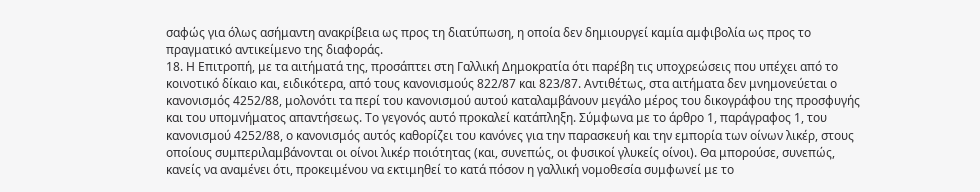σαφώς για όλως ασήμαντη ανακρίβεια ως προς τη διατύπωση, η οποία δεν δημιουργεί καμία αμφιβολία ως προς το πραγματικό αντικείμενο της διαφοράς.
18. Η Επιτροπή, με τα αιτήματά της, προσάπτει στη Γαλλική Δημοκρατία ότι παρέβη τις υποχρεώσεις που υπέχει από το κοινοτικό δίκαιο και, ειδικότερα, από τους κανονισμούς 822/87 και 823/87. Αντιθέτως, στα αιτήματα δεν μνημονεύεται ο κανονισμός 4252/88, μολονότι τα περί του κανονισμού αυτού καταλαμβάνουν μεγάλο μέρος του δικογράφου της προσφυγής και του υπομνήματος απαντήσεως. Το γεγονός αυτό προκαλεί κατάπληξη. Σύμφωνα με το άρθρο 1, παράγραφος 1, του κανονισμού 4252/88, ο κανονισμός αυτός καθορίζει του κανόνες για την παρασκευή και την εμπορία των οίνων λικέρ, στους οποίους συμπεριλαμβάνονται οι οίνοι λικέρ ποιότητας (και, συνεπώς, οι φυσικοί γλυκείς οίνοι). Θα μπορούσε, συνεπώς, κανείς να αναμένει ότι, προκειμένου να εκτιμηθεί το κατά πόσον η γαλλική νομοθεσία συμφωνεί με το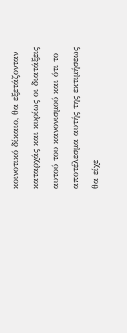κοινοτικό δίκαιο, θα εξετάζονταν καταρχάς και κυρίως οι διατάξεις αυτού του κανονισμού και ότι το αποτέλεσμα αυτής της εκτιμήσεως θα είχε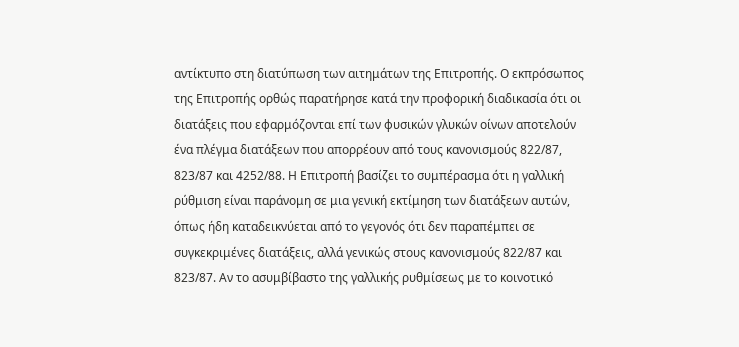αντίκτυπο στη διατύπωση των αιτημάτων της Επιτροπής. Ο εκπρόσωπος της Επιτροπής ορθώς παρατήρησε κατά την προφορική διαδικασία ότι οι διατάξεις που εφαρμόζονται επί των φυσικών γλυκών οίνων αποτελούν ένα πλέγμα διατάξεων που απορρέουν από τους κανονισμούς 822/87, 823/87 και 4252/88. Η Επιτροπή βασίζει το συμπέρασμα ότι η γαλλική ρύθμιση είναι παράνομη σε μια γενική εκτίμηση των διατάξεων αυτών, όπως ήδη καταδεικνύεται από το γεγονός ότι δεν παραπέμπει σε συγκεκριμένες διατάξεις, αλλά γενικώς στους κανονισμούς 822/87 και 823/87. Αν το ασυμβίβαστο της γαλλικής ρυθμίσεως με το κοινοτικό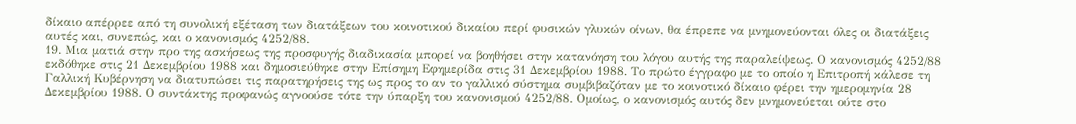δίκαιο απέρρεε από τη συνολική εξέταση των διατάξεων του κοινοτικού δικαίου περί φυσικών γλυκών οίνων, θα έπρεπε να μνημονεύονται όλες οι διατάξεις αυτές και, συνεπώς, και ο κανονισμός 4252/88.
19. Μια ματιά στην προ της ασκήσεως της προσφυγής διαδικασία μπορεί να βοηθήσει στην κατανόηση του λόγου αυτής της παραλείψεως. Ο κανονισμός 4252/88 εκδόθηκε στις 21 Δεκεμβρίου 1988 και δημοσιεύθηκε στην Επίσημη Εφημερίδα στις 31 Δεκεμβρίου 1988. Το πρώτο έγγραφο με το οποίο η Επιτροπή κάλεσε τη Γαλλική Κυβέρνηση να διατυπώσει τις παρατηρήσεις της ως προς το αν το γαλλικό σύστημα συμβιβαζόταν με το κοινοτικό δίκαιο φέρει την ημερομηνία 28 Δεκεμβρίου 1988. Ο συντάκτης προφανώς αγνοούσε τότε την ύπαρξη του κανονισμού 4252/88. Ομοίως, ο κανονισμός αυτός δεν μνημονεύεται ούτε στο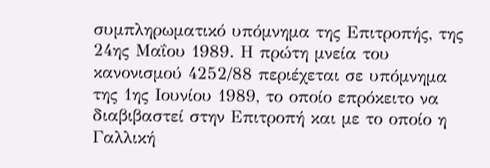συμπληρωματικό υπόμνημα της Επιτροπής, της 24ης Μαΐου 1989. Η πρώτη μνεία του κανονισμού 4252/88 περιέχεται σε υπόμνημα της 1ης Ιουνίου 1989, το οποίο επρόκειτο να διαβιβαστεί στην Επιτροπή και με το οποίο η Γαλλική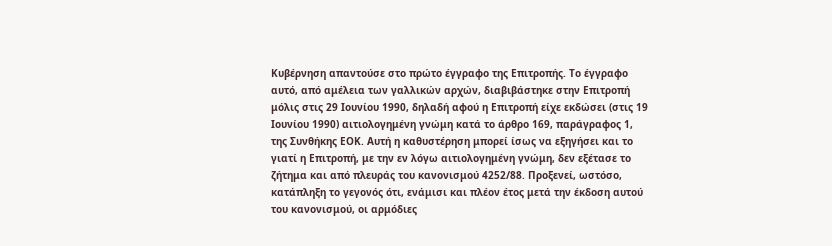Κυβέρνηση απαντούσε στο πρώτο έγγραφο της Επιτροπής. Το έγγραφο αυτό, από αμέλεια των γαλλικών αρχών, διαβιβάστηκε στην Επιτροπή μόλις στις 29 Ιουνίου 1990, δηλαδή αφού η Επιτροπή είχε εκδώσει (στις 19 Ιουνίου 1990) αιτιολογημένη γνώμη κατά το άρθρο 169, παράγραφος 1, της Συνθήκης ΕΟΚ. Αυτή η καθυστέρηση μπορεί ίσως να εξηγήσει και το γιατί η Επιτροπή, με την εν λόγω αιτιολογημένη γνώμη, δεν εξέτασε το ζήτημα και από πλευράς του κανονισμού 4252/88. Προξενεί, ωστόσο, κατάπληξη το γεγονός ότι, ενάμισι και πλέον έτος μετά την έκδοση αυτού του κανονισμού, οι αρμόδιες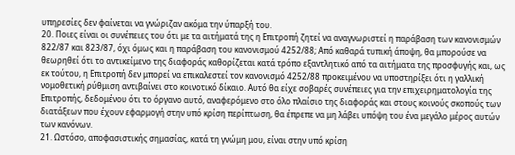υπηρεσίες δεν φαίνεται να γνώριζαν ακόμα την ύπαρξή του.
20. Ποιες είναι οι συνέπειες του ότι με τα αιτήματά της η Επιτροπή ζητεί να αναγνωριστεί η παράβαση των κανονισμών 822/87 και 823/87, όχι όμως και η παράβαση του κανονισμού 4252/88; Από καθαρά τυπική άποψη, θα μπορούσε να θεωρηθεί ότι το αντικείμενο της διαφοράς καθορίζεται κατά τρόπο εξαντλητικό από τα αιτήματα της προσφυγής και, ως εκ τούτου, η Επιτροπή δεν μπορεί να επικαλεστεί τον κανονισμό 4252/88 προκειμένου να υποστηρίξει ότι η γαλλική νομοθετική ρύθμιση αντιβαίνει στο κοινοτικό δίκαιο. Αυτό θα είχε σοβαρές συνέπειες για την επιχειρηματολογία της Επιτροπής, δεδομένου ότι το όργανο αυτό, αναφερόμενο στο όλο πλαίσιο της διαφοράς και στους κοινούς σκοπούς των διατάξεων που έχουν εφαρμογή στην υπό κρίση περίπτωση, θα έπρεπε να μη λάβει υπόψη του ένα μεγάλο μέρος αυτών των κανόνων.
21. Ωστόσο, αποφασιστικής σημασίας, κατά τη γνώμη μου, είναι στην υπό κρίση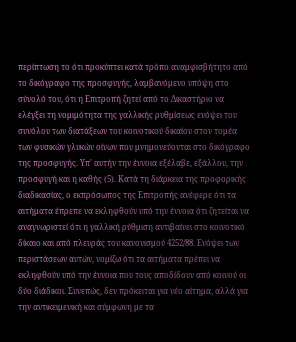περίπτωση το ότι προκύπτει κατά τρόπο αναμφισβήτητο από το δικόγραφο της προσφυγής, λαμβανόμενο υπόψη στο σύνολό του, ότι η Επιτροπή ζητεί από το Δικαστήριο να ελέγξει τη νομιμότητα της γαλλικής ρυθμίσεως ενόψει του συνόλου των διατάξεων του κοινοτικού δικαίου στον τομέα των φυσικών γλυκών οίνων που μνημονεύονται στο δικόγραφο της προσφυγής. Υπ' αυτήν την έννοια εξέλαβε, εξάλλου, την προσφυγή και η καθής (5). Κατά τη διάρκεια της προφορικής διαδικασίας, ο εκπρόσωπος της Επιτροπής ανέφερε ότι τα αιτήματα έπρεπε να εκληφθούν υπό την έννοια ότι ζητείται να αναγνωριστεί ότι η γαλλική ρύθμιση αντιβαίνει στο κοινοτικό δίκαιο και από πλευράς του κανονισμού 4252/88. Ενόψει των περιστάσεων αυτών, νομίζω ότι τα αιτήματα πρέπει να εκληφθούν υπό την έννοια που τους αποδίδουν από κοινού οι δύο διάδικοι. Συνεπώς, δεν πρόκειται για νέο αίτημα, αλλά για την αντικειμενική και σύμφωνη με τα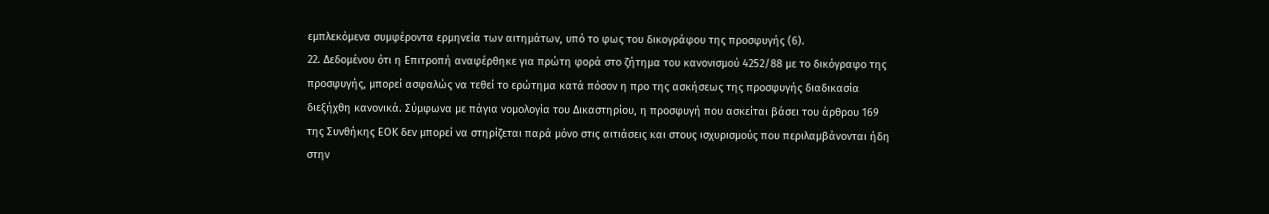εμπλεκόμενα συμφέροντα ερμηνεία των αιτημάτων, υπό το φως του δικογράφου της προσφυγής (6).
22. Δεδομένου ότι η Επιτροπή αναφέρθηκε για πρώτη φορά στο ζήτημα του κανονισμού 4252/88 με το δικόγραφο της προσφυγής, μπορεί ασφαλώς να τεθεί το ερώτημα κατά πόσον η προ της ασκήσεως της προσφυγής διαδικασία διεξήχθη κανονικά. Σύμφωνα με πάγια νομολογία του Δικαστηρίου, η προσφυγή που ασκείται βάσει του άρθρου 169 της Συνθήκης ΕΟΚ δεν μπορεί να στηρίζεται παρά μόνο στις αιτιάσεις και στους ισχυρισμούς που περιλαμβάνονται ήδη στην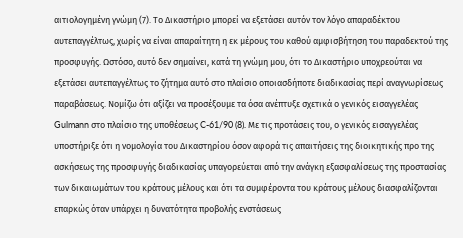αιτιολογημένη γνώμη (7). Το Δικαστήριο μπορεί να εξετάσει αυτόν τον λόγο απαραδέκτου αυτεπαγγέλτως, χωρίς να είναι απαραίτητη η εκ μέρους του καθού αμφισβήτηση του παραδεκτού της προσφυγής. Ωστόσο, αυτό δεν σημαίνει, κατά τη γνώμη μου, ότι το Δικαστήριο υποχρεούται να εξετάσει αυτεπαγγέλτως το ζήτημα αυτό στο πλαίσιο οποιασδήποτε διαδικασίας περί αναγνωρίσεως παραβάσεως. Νομίζω ότι αξίζει να προσέξουμε τα όσα ανέπτυξε σχετικά ο γενικός εισαγγελέας Gulmann στο πλαίσιο της υποθέσεως C-61/90 (8). Με τις προτάσεις του, ο γενικός εισαγγελέας υποστήριξε ότι η νομολογία του Δικαστηρίου όσον αφορά τις απαιτήσεις της διοικητικής προ της ασκήσεως της προσφυγής διαδικασίας υπαγορεύεται από την ανάγκη εξασφαλίσεως της προστασίας των δικαιωμάτων του κράτους μέλους και ότι τα συμφέροντα του κράτους μέλους διασφαλίζονται επαρκώς όταν υπάρχει η δυνατότητα προβολής ενστάσεως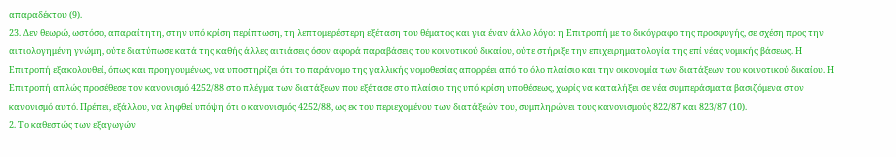απαραδέκτου (9).
23. Δεν θεωρώ, ωστόσο, απαραίτητη, στην υπό κρίση περίπτωση, τη λεπτομερέστερη εξέταση του θέματος και για έναν άλλο λόγο: η Επιτροπή με το δικόγραφο της προσφυγής, σε σχέση προς την αιτιολογημένη γνώμη, ούτε διατύπωσε κατά της καθής άλλες αιτιάσεις όσον αφορά παραβάσεις του κοινοτικού δικαίου, ούτε στήριξε την επιχειρηματολογία της επί νέας νομικής βάσεως. Η Επιτροπή εξακολουθεί, όπως και προηγουμένως, να υποστηρίζει ότι το παράνομο της γαλλικής νομοθεσίας απορρέει από το όλο πλαίσιο και την οικονομία των διατάξεων του κοινοτικού δικαίου. Η Επιτροπή απλώς προσέθεσε τον κανονισμό 4252/88 στο πλέγμα των διατάξεων που εξέτασε στο πλαίσιο της υπό κρίση υποθέσεως, χωρίς να καταλήξει σε νέα συμπεράσματα βασιζόμενα στον κανονισμό αυτό. Πρέπει, εξάλλου, να ληφθεί υπόψη ότι ο κανονισμός 4252/88, ως εκ του περιεχομένου των διατάξεών του, συμπληρώνει τους κανονισμούς 822/87 και 823/87 (10).
2. Το καθεστώς των εξαγωγών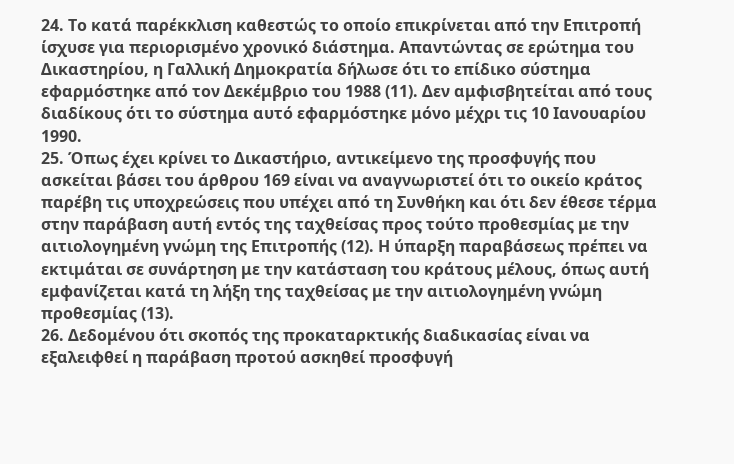24. Το κατά παρέκκλιση καθεστώς το οποίο επικρίνεται από την Επιτροπή ίσχυσε για περιορισμένο χρονικό διάστημα. Απαντώντας σε ερώτημα του Δικαστηρίου, η Γαλλική Δημοκρατία δήλωσε ότι το επίδικο σύστημα εφαρμόστηκε από τον Δεκέμβριο του 1988 (11). Δεν αμφισβητείται από τους διαδίκους ότι το σύστημα αυτό εφαρμόστηκε μόνο μέχρι τις 10 Ιανουαρίου 1990.
25. Όπως έχει κρίνει το Δικαστήριο, αντικείμενο της προσφυγής που ασκείται βάσει του άρθρου 169 είναι να αναγνωριστεί ότι το οικείο κράτος παρέβη τις υποχρεώσεις που υπέχει από τη Συνθήκη και ότι δεν έθεσε τέρμα στην παράβαση αυτή εντός της ταχθείσας προς τούτο προθεσμίας με την αιτιολογημένη γνώμη της Επιτροπής (12). Η ύπαρξη παραβάσεως πρέπει να εκτιμάται σε συνάρτηση με την κατάσταση του κράτους μέλους, όπως αυτή εμφανίζεται κατά τη λήξη της ταχθείσας με την αιτιολογημένη γνώμη προθεσμίας (13).
26. Δεδομένου ότι σκοπός της προκαταρκτικής διαδικασίας είναι να εξαλειφθεί η παράβαση προτού ασκηθεί προσφυγή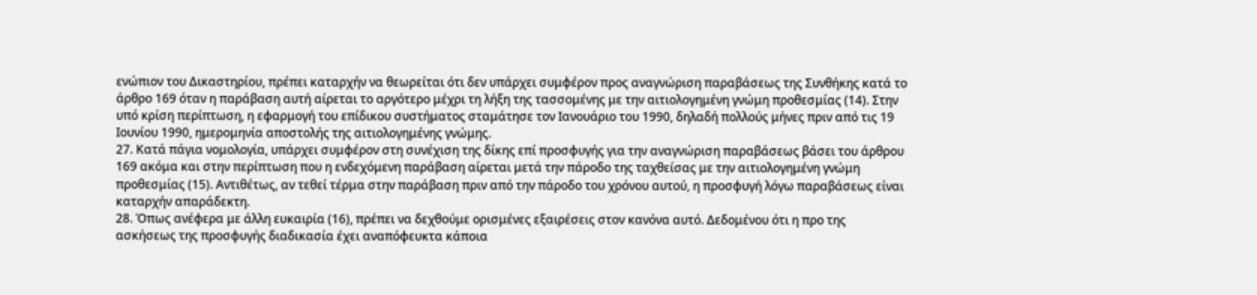ενώπιον του Δικαστηρίου, πρέπει καταρχήν να θεωρείται ότι δεν υπάρχει συμφέρον προς αναγνώριση παραβάσεως της Συνθήκης κατά το άρθρο 169 όταν η παράβαση αυτή αίρεται το αργότερο μέχρι τη λήξη της τασσομένης με την αιτιολογημένη γνώμη προθεσμίας (14). Στην υπό κρίση περίπτωση, η εφαρμογή του επίδικου συστήματος σταμάτησε τον Ιανουάριο του 1990, δηλαδή πολλούς μήνες πριν από τις 19 Ιουνίου 1990, ημερομηνία αποστολής της αιτιολογημένης γνώμης.
27. Κατά πάγια νομολογία, υπάρχει συμφέρον στη συνέχιση της δίκης επί προσφυγής για την αναγνώριση παραβάσεως βάσει του άρθρου 169 ακόμα και στην περίπτωση που η ενδεχόμενη παράβαση αίρεται μετά την πάροδο της ταχθείσας με την αιτιολογημένη γνώμη προθεσμίας (15). Αντιθέτως, αν τεθεί τέρμα στην παράβαση πριν από την πάροδο του χρόνου αυτού, η προσφυγή λόγω παραβάσεως είναι καταρχήν απαράδεκτη.
28. Όπως ανέφερα με άλλη ευκαιρία (16), πρέπει να δεχθούμε ορισμένες εξαιρέσεις στον κανόνα αυτό. Δεδομένου ότι η προ της ασκήσεως της προσφυγής διαδικασία έχει αναπόφευκτα κάποια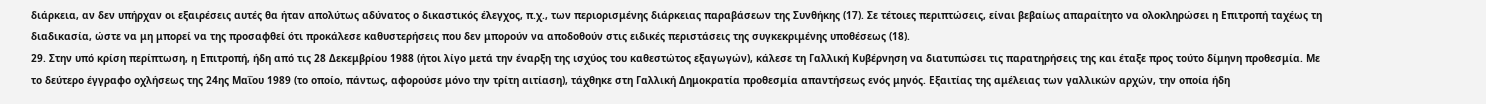διάρκεια, αν δεν υπήρχαν οι εξαιρέσεις αυτές θα ήταν απολύτως αδύνατος ο δικαστικός έλεγχος, π.χ., των περιορισμένης διάρκειας παραβάσεων της Συνθήκης (17). Σε τέτοιες περιπτώσεις, είναι βεβαίως απαραίτητο να ολοκληρώσει η Επιτροπή ταχέως τη διαδικασία, ώστε να μη μπορεί να της προσαφθεί ότι προκάλεσε καθυστερήσεις που δεν μπορούν να αποδοθούν στις ειδικές περιστάσεις της συγκεκριμένης υποθέσεως (18).
29. Στην υπό κρίση περίπτωση, η Επιτροπή, ήδη από τις 28 Δεκεμβρίου 1988 (ήτοι λίγο μετά την έναρξη της ισχύος του καθεστώτος εξαγωγών), κάλεσε τη Γαλλική Κυβέρνηση να διατυπώσει τις παρατηρήσεις της και έταξε προς τούτο δίμηνη προθεσμία. Με το δεύτερο έγγραφο οχλήσεως της 24ης Μαΐου 1989 (το οποίο, πάντως, αφορούσε μόνο την τρίτη αιτίαση), τάχθηκε στη Γαλλική Δημοκρατία προθεσμία απαντήσεως ενός μηνός. Εξαιτίας της αμέλειας των γαλλικών αρχών, την οποία ήδη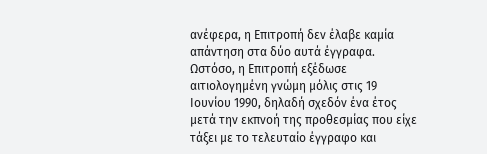ανέφερα, η Επιτροπή δεν έλαβε καμία απάντηση στα δύο αυτά έγγραφα. Ωστόσο, η Επιτροπή εξέδωσε αιτιολογημένη γνώμη μόλις στις 19 Ιουνίου 1990, δηλαδή σχεδόν ένα έτος μετά την εκπνοή της προθεσμίας που είχε τάξει με το τελευταίο έγγραφο και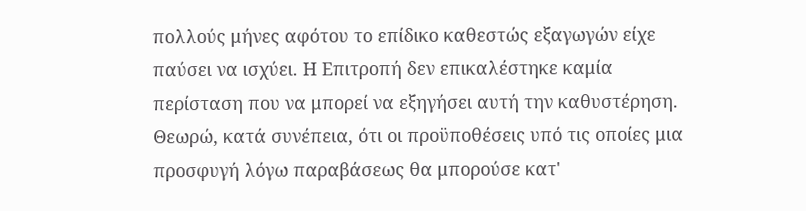πολλούς μήνες αφότου το επίδικο καθεστώς εξαγωγών είχε παύσει να ισχύει. Η Επιτροπή δεν επικαλέστηκε καμία περίσταση που να μπορεί να εξηγήσει αυτή την καθυστέρηση. Θεωρώ, κατά συνέπεια, ότι οι προϋποθέσεις υπό τις οποίες μια προσφυγή λόγω παραβάσεως θα μπορούσε κατ'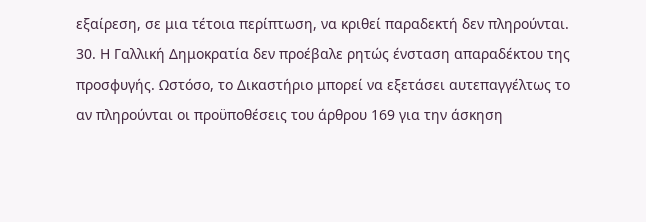εξαίρεση, σε μια τέτοια περίπτωση, να κριθεί παραδεκτή δεν πληρούνται.
30. Η Γαλλική Δημοκρατία δεν προέβαλε ρητώς ένσταση απαραδέκτου της προσφυγής. Ωστόσο, το Δικαστήριο μπορεί να εξετάσει αυτεπαγγέλτως το αν πληρούνται οι προϋποθέσεις του άρθρου 169 για την άσκηση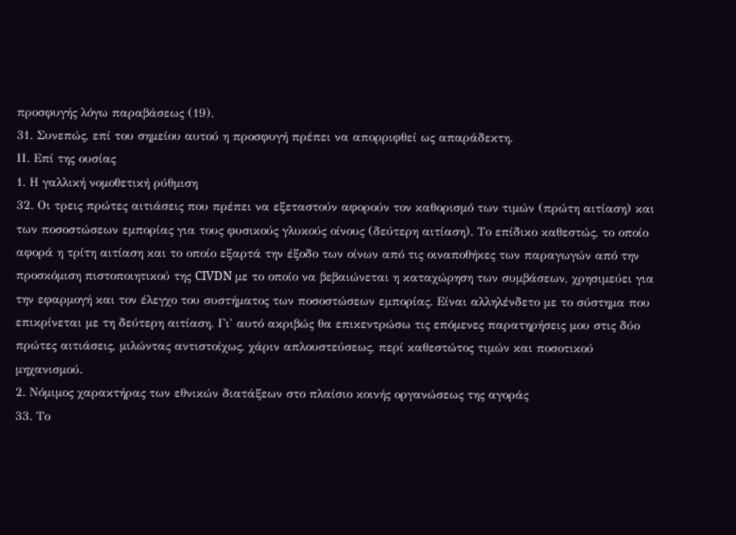προσφυγής λόγω παραβάσεως (19).
31. Συνεπώς, επί του σημείου αυτού η προσφυγή πρέπει να απορριφθεί ως απαράδεκτη.
ΙΙ. Επί της ουσίας
1. Η γαλλική νομοθετική ρύθμιση
32. Οι τρεις πρώτες αιτιάσεις που πρέπει να εξεταστούν αφορούν τον καθορισμό των τιμών (πρώτη αιτίαση) και των ποσοστώσεων εμπορίας για τους φυσικούς γλυκούς οίνους (δεύτερη αιτίαση). Το επίδικο καθεστώς, το οποίο αφορά η τρίτη αιτίαση και το οποίο εξαρτά την έξοδο των οίνων από τις οιναποθήκες των παραγωγών από την προσκόμιση πιστοποιητικού της CIVDN με το οποίο να βεβαιώνεται η καταχώρηση των συμβάσεων, χρησιμεύει για την εφαρμογή και τον έλεγχο του συστήματος των ποσοστώσεων εμπορίας. Είναι αλληλένδετο με το σύστημα που επικρίνεται με τη δεύτερη αιτίαση. Γι' αυτό ακριβώς θα επικεντρώσω τις επόμενες παρατηρήσεις μου στις δύο πρώτες αιτιάσεις, μιλώντας αντιστοίχως, χάριν απλουστεύσεως, περί καθεστώτος τιμών και ποσοτικού μηχανισμού.
2. Νόμιμος χαρακτήρας των εθνικών διατάξεων στο πλαίσιο κοινής οργανώσεως της αγοράς
33. Το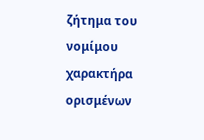ζήτημα του νομίμου χαρακτήρα ορισμένων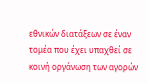εθνικών διατάξεων σε έναν τομέα που έχει υπαχθεί σε κοινή οργάνωση των αγορών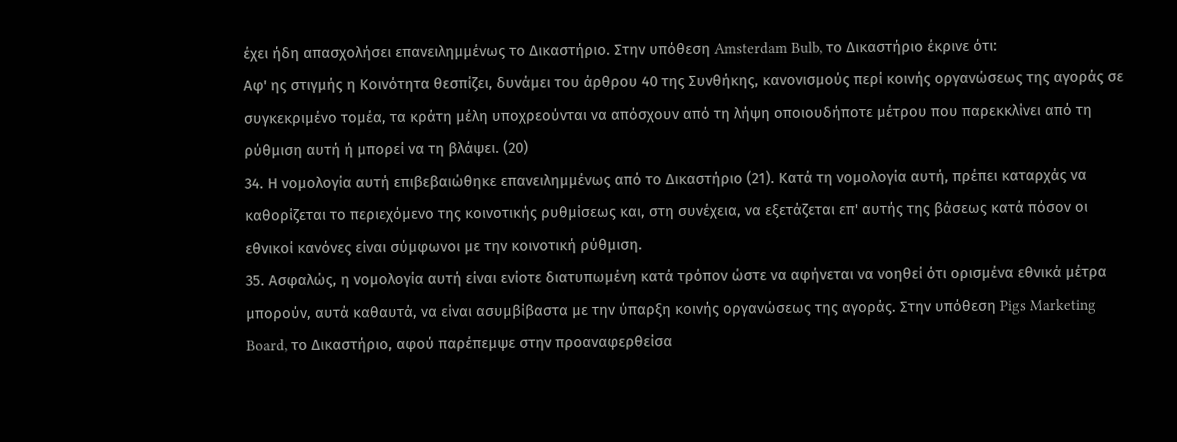έχει ήδη απασχολήσει επανειλημμένως το Δικαστήριο. Στην υπόθεση Amsterdam Bulb, το Δικαστήριο έκρινε ότι:
Αφ' ης στιγμής η Κοινότητα θεσπίζει, δυνάμει του άρθρου 40 της Συνθήκης, κανονισμούς περί κοινής οργανώσεως της αγοράς σε συγκεκριμένο τομέα, τα κράτη μέλη υποχρεούνται να απόσχουν από τη λήψη οποιουδήποτε μέτρου που παρεκκλίνει από τη ρύθμιση αυτή ή μπορεί να τη βλάψει. (20)
34. Η νομολογία αυτή επιβεβαιώθηκε επανειλημμένως από το Δικαστήριο (21). Κατά τη νομολογία αυτή, πρέπει καταρχάς να καθορίζεται το περιεχόμενο της κοινοτικής ρυθμίσεως και, στη συνέχεια, να εξετάζεται επ' αυτής της βάσεως κατά πόσον οι εθνικοί κανόνες είναι σύμφωνοι με την κοινοτική ρύθμιση.
35. Ασφαλώς, η νομολογία αυτή είναι ενίοτε διατυπωμένη κατά τρόπον ώστε να αφήνεται να νοηθεί ότι ορισμένα εθνικά μέτρα μπορούν, αυτά καθαυτά, να είναι ασυμβίβαστα με την ύπαρξη κοινής οργανώσεως της αγοράς. Στην υπόθεση Pigs Marketing Board, το Δικαστήριο, αφού παρέπεμψε στην προαναφερθείσα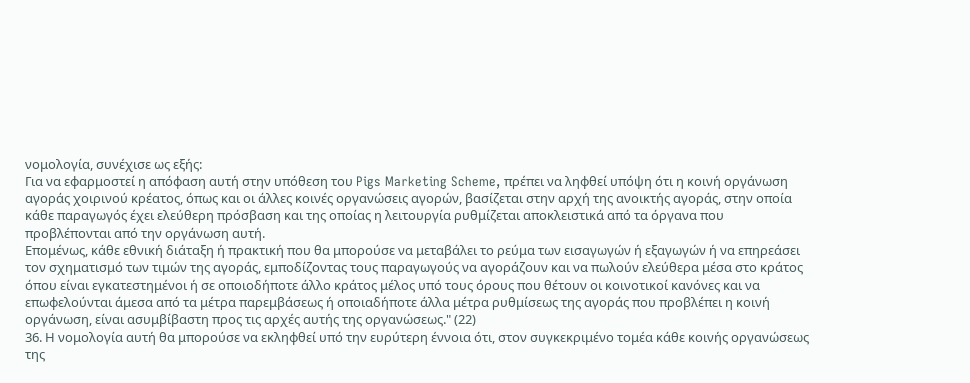νομολογία, συνέχισε ως εξής:
Για να εφαρμοστεί η απόφαση αυτή στην υπόθεση του Pigs Marketing Scheme, πρέπει να ληφθεί υπόψη ότι η κοινή οργάνωση αγοράς χοιρινού κρέατος, όπως και οι άλλες κοινές οργανώσεις αγορών, βασίζεται στην αρχή της ανοικτής αγοράς, στην οποία κάθε παραγωγός έχει ελεύθερη πρόσβαση και της οποίας η λειτουργία ρυθμίζεται αποκλειστικά από τα όργανα που προβλέπονται από την οργάνωση αυτή.
Επομένως, κάθε εθνική διάταξη ή πρακτική που θα μπορούσε να μεταβάλει το ρεύμα των εισαγωγών ή εξαγωγών ή να επηρεάσει τον σχηματισμό των τιμών της αγοράς, εμποδίζοντας τους παραγωγούς να αγοράζουν και να πωλούν ελεύθερα μέσα στο κράτος όπου είναι εγκατεστημένοι ή σε οποιοδήποτε άλλο κράτος μέλος υπό τους όρους που θέτουν οι κοινοτικοί κανόνες και να επωφελούνται άμεσα από τα μέτρα παρεμβάσεως ή οποιαδήποτε άλλα μέτρα ρυθμίσεως της αγοράς που προβλέπει η κοινή οργάνωση, είναι ασυμβίβαστη προς τις αρχές αυτής της οργανώσεως." (22)
36. Η νομολογία αυτή θα μπορούσε να εκληφθεί υπό την ευρύτερη έννοια ότι, στον συγκεκριμένο τομέα κάθε κοινής οργανώσεως της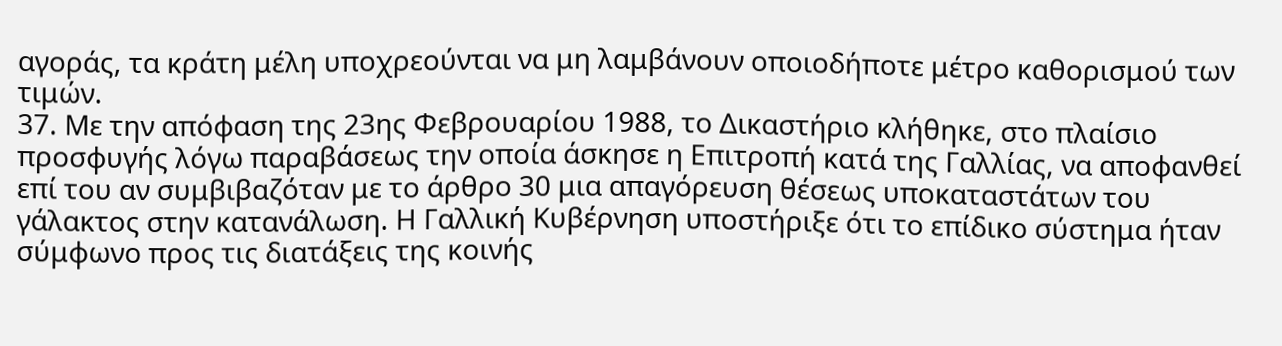αγοράς, τα κράτη μέλη υποχρεούνται να μη λαμβάνουν οποιοδήποτε μέτρο καθορισμού των τιμών.
37. Με την απόφαση της 23ης Φεβρουαρίου 1988, το Δικαστήριο κλήθηκε, στο πλαίσιο προσφυγής λόγω παραβάσεως την οποία άσκησε η Επιτροπή κατά της Γαλλίας, να αποφανθεί επί του αν συμβιβαζόταν με το άρθρο 30 μια απαγόρευση θέσεως υποκαταστάτων του γάλακτος στην κατανάλωση. Η Γαλλική Κυβέρνηση υποστήριξε ότι το επίδικο σύστημα ήταν σύμφωνο προς τις διατάξεις της κοινής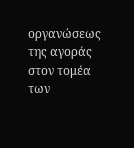οργανώσεως της αγοράς στον τομέα των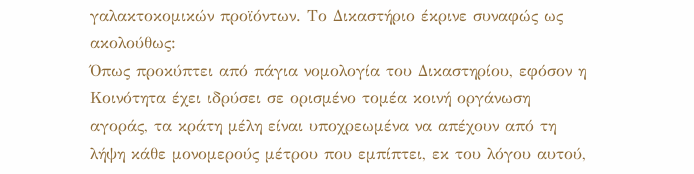γαλακτοκομικών προϊόντων. Το Δικαστήριο έκρινε συναφώς ως ακολούθως:
Όπως προκύπτει από πάγια νομολογία του Δικαστηρίου, εφόσον η Κοινότητα έχει ιδρύσει σε ορισμένο τομέα κοινή οργάνωση αγοράς, τα κράτη μέλη είναι υποχρεωμένα να απέχουν από τη λήψη κάθε μονομερούς μέτρου που εμπίπτει, εκ του λόγου αυτού,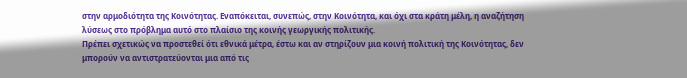στην αρμοδιότητα της Κοινότητας. Εναπόκειται, συνεπώς, στην Κοινότητα, και όχι στα κράτη μέλη, η αναζήτηση λύσεως στο πρόβλημα αυτό στο πλαίσιο της κοινής γεωργικής πολιτικής.
Πρέπει σχετικώς να προστεθεί ότι εθνικά μέτρα, έστω και αν στηρίζουν μια κοινή πολιτική της Κοινότητας, δεν μπορούν να αντιστρατεύονται μια από τις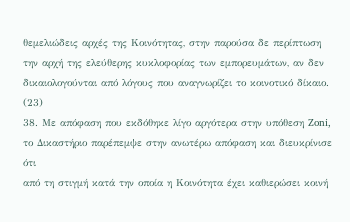θεμελιώδεις αρχές της Κοινότητας, στην παρούσα δε περίπτωση την αρχή της ελεύθερης κυκλοφορίας των εμπορευμάτων, αν δεν δικαιολογούνται από λόγους που αναγνωρίζει το κοινοτικό δίκαιο. (23)
38. Με απόφαση που εκδόθηκε λίγο αργότερα στην υπόθεση Zoni, το Δικαστήριο παρέπεμψε στην ανωτέρω απόφαση και διευκρίνισε ότι
από τη στιγμή κατά την οποία η Κοινότητα έχει καθιερώσει κοινή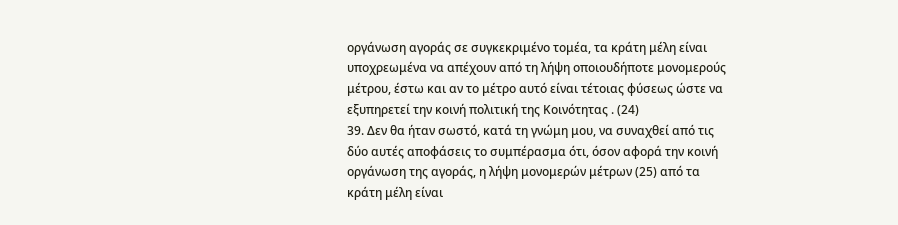οργάνωση αγοράς σε συγκεκριμένο τομέα, τα κράτη μέλη είναι υποχρεωμένα να απέχουν από τη λήψη οποιουδήποτε μονομερούς μέτρου, έστω και αν το μέτρο αυτό είναι τέτοιας φύσεως ώστε να εξυπηρετεί την κοινή πολιτική της Κοινότητας . (24)
39. Δεν θα ήταν σωστό, κατά τη γνώμη μου, να συναχθεί από τις δύο αυτές αποφάσεις το συμπέρασμα ότι, όσον αφορά την κοινή οργάνωση της αγοράς, η λήψη μονομερών μέτρων (25) από τα κράτη μέλη είναι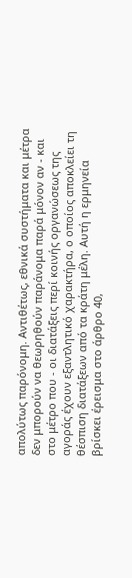απολύτως παρόνομη. Αντιθέτως, εθνικά συστήματα και μέτρα δεν μπορούν να θεωρηθούν παράνομα παρά μόνον αν - και στο μέτρο που - οι διατάξεις περί κοινής οργανώσεως της αγοράς έχουν εξαντλητικό χαρακτήρα, ο οποίος αποκλείει τη θέσπιση διατάξεων από τα κράτη μέλη. Αυτή η ερμηνεία βρίσκει έρεισμα στο άρθρο 40,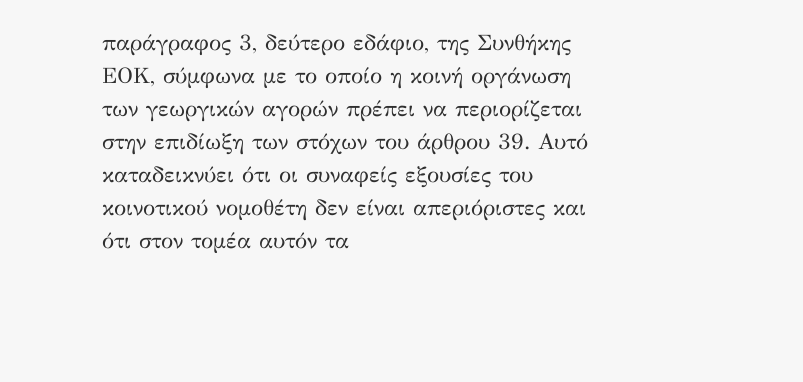παράγραφος 3, δεύτερο εδάφιο, της Συνθήκης ΕΟΚ, σύμφωνα με το οποίο η κοινή οργάνωση των γεωργικών αγορών πρέπει να περιορίζεται στην επιδίωξη των στόχων του άρθρου 39. Αυτό καταδεικνύει ότι οι συναφείς εξουσίες του κοινοτικού νομοθέτη δεν είναι απεριόριστες και ότι στον τομέα αυτόν τα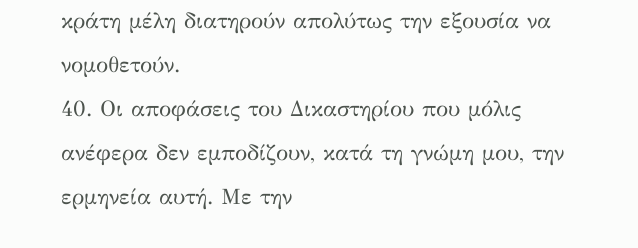κράτη μέλη διατηρούν απολύτως την εξουσία να νομοθετούν.
40. Οι αποφάσεις του Δικαστηρίου που μόλις ανέφερα δεν εμποδίζουν, κατά τη γνώμη μου, την ερμηνεία αυτή. Με την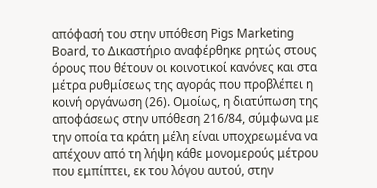απόφασή του στην υπόθεση Pigs Marketing Board, το Δικαστήριο αναφέρθηκε ρητώς στους όρους που θέτουν οι κοινοτικοί κανόνες και στα μέτρα ρυθμίσεως της αγοράς που προβλέπει η κοινή οργάνωση (26). Ομοίως, η διατύπωση της αποφάσεως στην υπόθεση 216/84, σύμφωνα με την οποία τα κράτη μέλη είναι υποχρεωμένα να απέχουν από τη λήψη κάθε μονομερούς μέτρου που εμπίπτει, εκ του λόγου αυτού, στην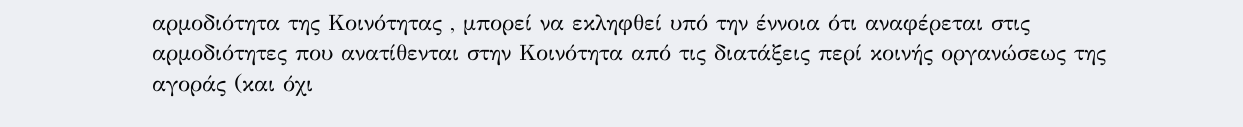αρμοδιότητα της Κοινότητας , μπορεί να εκληφθεί υπό την έννοια ότι αναφέρεται στις αρμοδιότητες που ανατίθενται στην Κοινότητα από τις διατάξεις περί κοινής οργανώσεως της αγοράς (και όχι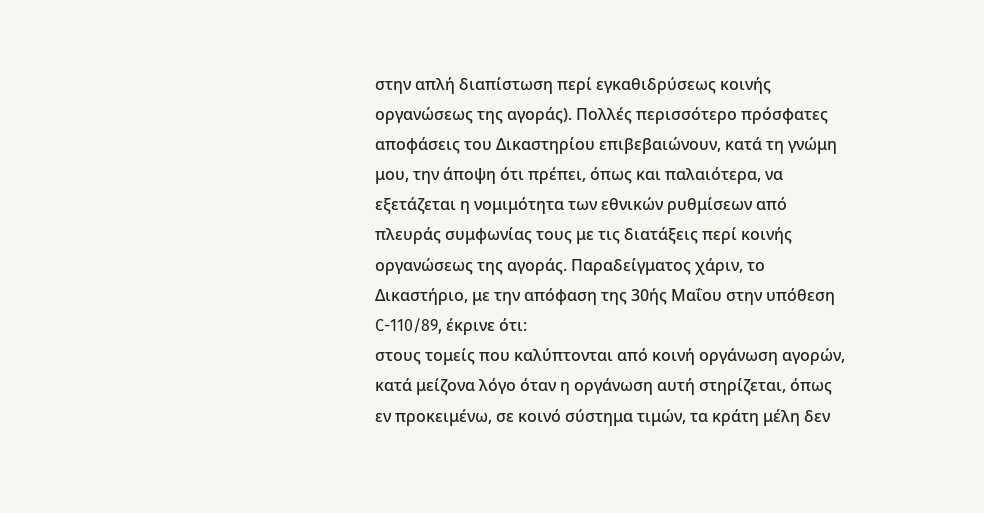στην απλή διαπίστωση περί εγκαθιδρύσεως κοινής οργανώσεως της αγοράς). Πολλές περισσότερο πρόσφατες αποφάσεις του Δικαστηρίου επιβεβαιώνουν, κατά τη γνώμη μου, την άποψη ότι πρέπει, όπως και παλαιότερα, να εξετάζεται η νομιμότητα των εθνικών ρυθμίσεων από πλευράς συμφωνίας τους με τις διατάξεις περί κοινής οργανώσεως της αγοράς. Παραδείγματος χάριν, το Δικαστήριο, με την απόφαση της 30ής Μαΐου στην υπόθεση C-110/89, έκρινε ότι:
στους τομείς που καλύπτονται από κοινή οργάνωση αγορών, κατά μείζονα λόγο όταν η οργάνωση αυτή στηρίζεται, όπως εν προκειμένω, σε κοινό σύστημα τιμών, τα κράτη μέλη δεν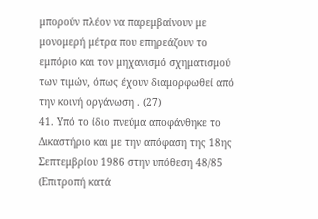μπορούν πλέον να παρεμβαίνουν με μονομερή μέτρα που επηρεάζουν το εμπόριο και τον μηχανισμό σχηματισμού των τιμών, όπως έχουν διαμορφωθεί από την κοινή οργάνωση . (27)
41. Υπό το ίδιο πνεύμα αποφάνθηκε το Δικαστήριο και με την απόφαση της 18ης Σεπτεμβρίου 1986 στην υπόθεση 48/85 (Επιτροπή κατά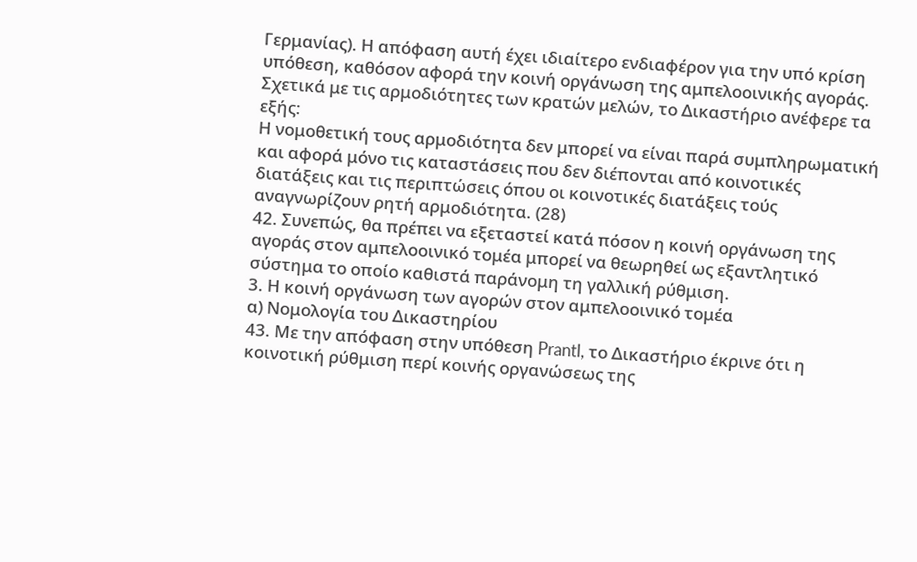Γερμανίας). Η απόφαση αυτή έχει ιδιαίτερο ενδιαφέρον για την υπό κρίση υπόθεση, καθόσον αφορά την κοινή οργάνωση της αμπελοοινικής αγοράς. Σχετικά με τις αρμοδιότητες των κρατών μελών, το Δικαστήριο ανέφερε τα εξής:
Η νομοθετική τους αρμοδιότητα δεν μπορεί να είναι παρά συμπληρωματική και αφορά μόνο τις καταστάσεις που δεν διέπονται από κοινοτικές διατάξεις και τις περιπτώσεις όπου οι κοινοτικές διατάξεις τούς αναγνωρίζουν ρητή αρμοδιότητα. (28)
42. Συνεπώς, θα πρέπει να εξεταστεί κατά πόσον η κοινή οργάνωση της αγοράς στον αμπελοοινικό τομέα μπορεί να θεωρηθεί ως εξαντλητικό σύστημα το οποίο καθιστά παράνομη τη γαλλική ρύθμιση.
3. Η κοινή οργάνωση των αγορών στον αμπελοοινικό τομέα
α) Νομολογία του Δικαστηρίου
43. Με την απόφαση στην υπόθεση Prantl, το Δικαστήριο έκρινε ότι η κοινοτική ρύθμιση περί κοινής οργανώσεως της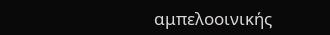αμπελοοινικής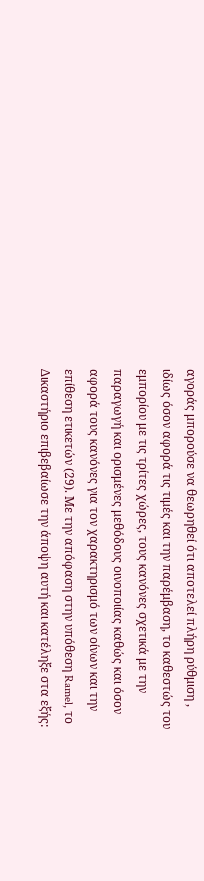αγοράς μπορούσε να θεωρηθεί ότι αποτελεί πλήρη ρύθμιση , ιδίως όσον αφορά τις τιμές και την παρέμβαση, το καθεστώς του εμπορίου με τις τρίτες χώρες, τους κανόνες σχετικά με την παραγωγή και ορισμένες μεθόδους οινοποιίας καθώς και όσον αφορά τους κανόνες για τον χαρακτηρισμό των οίνων και την επίθεση ετικετών (29). Με την απόφαση στην υπόθεση Ramel, το Δικαστήριο επιβεβαίωσε την άποψη αυτή και κατέληξε στα εξής: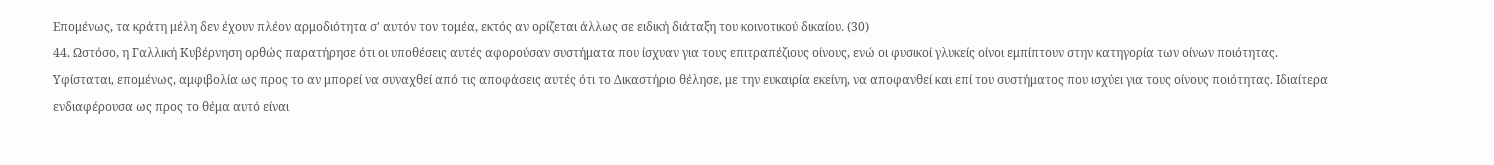Επομένως, τα κράτη μέλη δεν έχουν πλέον αρμοδιότητα σ' αυτόν τον τομέα, εκτός αν ορίζεται άλλως σε ειδική διάταξη του κοινοτικού δικαίου. (30)
44. Ωστόσο, η Γαλλική Κυβέρνηση ορθώς παρατήρησε ότι οι υποθέσεις αυτές αφορούσαν συστήματα που ίσχυαν για τους επιτραπέζιους οίνους, ενώ οι φυσικοί γλυκείς οίνοι εμπίπτουν στην κατηγορία των οίνων ποιότητας. Υφίσταται, επομένως, αμφιβολία ως προς το αν μπορεί να συναχθεί από τις αποφάσεις αυτές ότι το Δικαστήριο θέλησε, με την ευκαιρία εκείνη, να αποφανθεί και επί του συστήματος που ισχύει για τους οίνους ποιότητας. Ιδιαίτερα ενδιαφέρουσα ως προς το θέμα αυτό είναι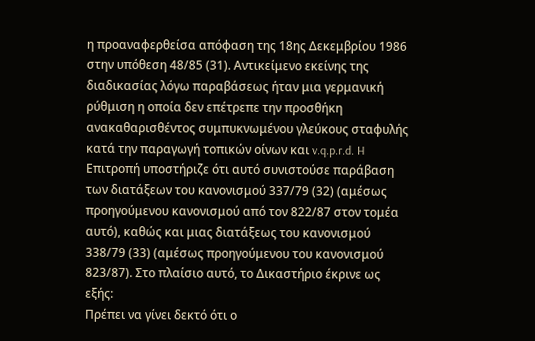η προαναφερθείσα απόφαση της 18ης Δεκεμβρίου 1986 στην υπόθεση 48/85 (31). Αντικείμενο εκείνης της διαδικασίας λόγω παραβάσεως ήταν μια γερμανική ρύθμιση η οποία δεν επέτρεπε την προσθήκη ανακαθαρισθέντος συμπυκνωμένου γλεύκους σταφυλής κατά την παραγωγή τοπικών οίνων και v.q.p.r.d. H Επιτροπή υποστήριζε ότι αυτό συνιστούσε παράβαση των διατάξεων του κανονισμού 337/79 (32) (αμέσως προηγούμενου κανονισμού από τον 822/87 στον τομέα αυτό), καθώς και μιας διατάξεως του κανονισμού 338/79 (33) (αμέσως προηγούμενου του κανονισμού 823/87). Στο πλαίσιο αυτό, το Δικαστήριο έκρινε ως εξής:
Πρέπει να γίνει δεκτό ότι ο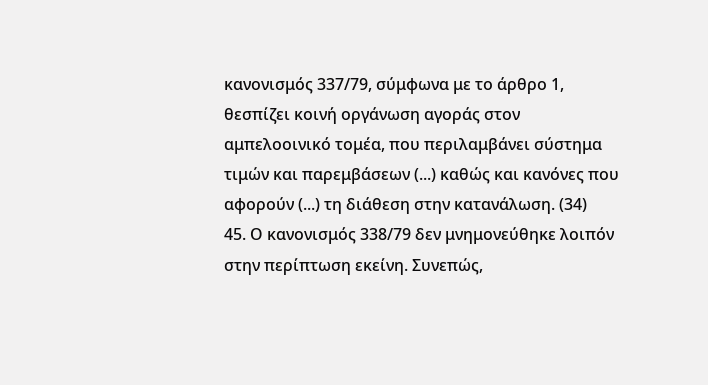κανονισμός 337/79, σύμφωνα με το άρθρο 1, θεσπίζει κοινή οργάνωση αγοράς στον αμπελοοινικό τομέα, που περιλαμβάνει σύστημα τιμών και παρεμβάσεων (...) καθώς και κανόνες που αφορούν (...) τη διάθεση στην κατανάλωση. (34)
45. Ο κανονισμός 338/79 δεν μνημονεύθηκε λοιπόν στην περίπτωση εκείνη. Συνεπώς,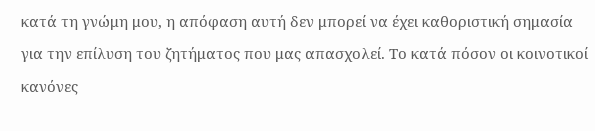κατά τη γνώμη μου, η απόφαση αυτή δεν μπορεί να έχει καθοριστική σημασία για την επίλυση του ζητήματος που μας απασχολεί. Το κατά πόσον οι κοινοτικοί κανόνες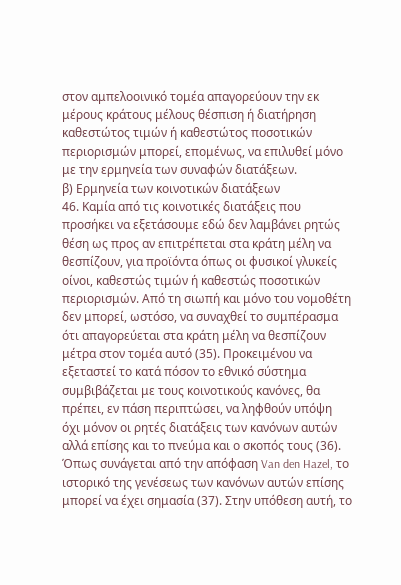στον αμπελοοινικό τομέα απαγορεύουν την εκ μέρους κράτους μέλους θέσπιση ή διατήρηση καθεστώτος τιμών ή καθεστώτος ποσοτικών περιορισμών μπορεί, επομένως, να επιλυθεί μόνο με την ερμηνεία των συναφών διατάξεων.
β) Ερμηνεία των κοινοτικών διατάξεων
46. Καμία από τις κοινοτικές διατάξεις που προσήκει να εξετάσουμε εδώ δεν λαμβάνει ρητώς θέση ως προς αν επιτρέπεται στα κράτη μέλη να θεσπίζουν, για προϊόντα όπως οι φυσικοί γλυκείς οίνοι, καθεστώς τιμών ή καθεστώς ποσοτικών περιορισμών. Από τη σιωπή και μόνο του νομοθέτη δεν μπορεί, ωστόσο, να συναχθεί το συμπέρασμα ότι απαγορεύεται στα κράτη μέλη να θεσπίζουν μέτρα στον τομέα αυτό (35). Προκειμένου να εξεταστεί το κατά πόσον το εθνικό σύστημα συμβιβάζεται με τους κοινοτικούς κανόνες, θα πρέπει, εν πάση περιπτώσει, να ληφθούν υπόψη όχι μόνον οι ρητές διατάξεις των κανόνων αυτών αλλά επίσης και το πνεύμα και ο σκοπός τους (36). Όπως συνάγεται από την απόφαση Van den Hazel, το ιστορικό της γενέσεως των κανόνων αυτών επίσης μπορεί να έχει σημασία (37). Στην υπόθεση αυτή, το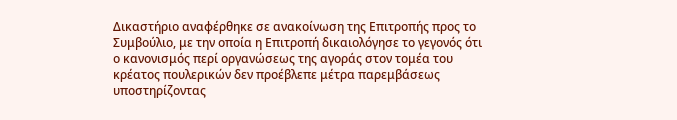Δικαστήριο αναφέρθηκε σε ανακοίνωση της Επιτροπής προς το Συμβούλιο, με την οποία η Επιτροπή δικαιολόγησε το γεγονός ότι ο κανονισμός περί οργανώσεως της αγοράς στον τομέα του κρέατος πουλερικών δεν προέβλεπε μέτρα παρεμβάσεως υποστηρίζοντας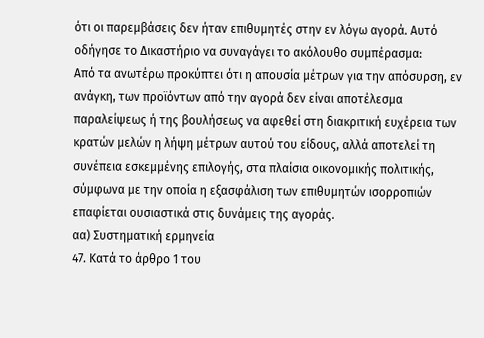ότι οι παρεμβάσεις δεν ήταν επιθυμητές στην εν λόγω αγορά. Αυτό οδήγησε το Δικαστήριο να συναγάγει το ακόλουθο συμπέρασμα:
Από τα ανωτέρω προκύπτει ότι η απουσία μέτρων για την απόσυρση, εν ανάγκη, των προϊόντων από την αγορά δεν είναι αποτέλεσμα παραλείψεως ή της βουλήσεως να αφεθεί στη διακριτική ευχέρεια των κρατών μελών η λήψη μέτρων αυτού του είδους, αλλά αποτελεί τη συνέπεια εσκεμμένης επιλογής, στα πλαίσια οικονομικής πολιτικής, σύμφωνα με την οποία η εξασφάλιση των επιθυμητών ισορροπιών επαφίεται ουσιαστικά στις δυνάμεις της αγοράς.
αα) Συστηματική ερμηνεία
47. Κατά το άρθρο 1 του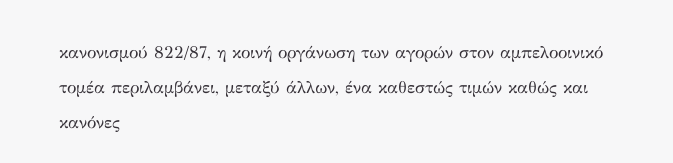κανονισμού 822/87, η κοινή οργάνωση των αγορών στον αμπελοοινικό τομέα περιλαμβάνει, μεταξύ άλλων, ένα καθεστώς τιμών καθώς και κανόνες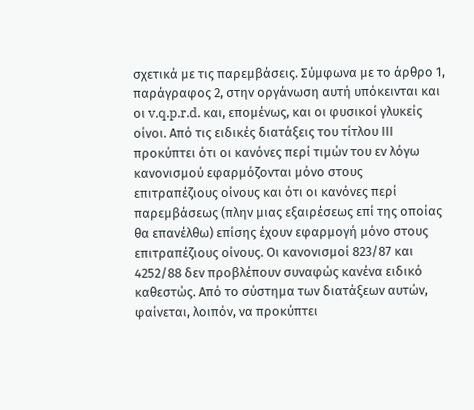σχετικά με τις παρεμβάσεις. Σύμφωνα με το άρθρο 1, παράγραφος 2, στην οργάνωση αυτή υπόκεινται και οι v.q.p.r.d. και, επομένως, και οι φυσικοί γλυκείς οίνοι. Από τις ειδικές διατάξεις του τίτλου ΙΙΙ προκύπτει ότι οι κανόνες περί τιμών του εν λόγω κανονισμού εφαρμόζονται μόνο στους επιτραπέζιους οίνους και ότι οι κανόνες περί παρεμβάσεως (πλην μιας εξαιρέσεως επί της οποίας θα επανέλθω) επίσης έχουν εφαρμογή μόνο στους επιτραπέζιους οίνους. Οι κανονισμοί 823/87 και 4252/88 δεν προβλέπουν συναφώς κανένα ειδικό καθεστώς. Από το σύστημα των διατάξεων αυτών, φαίνεται, λοιπόν, να προκύπτει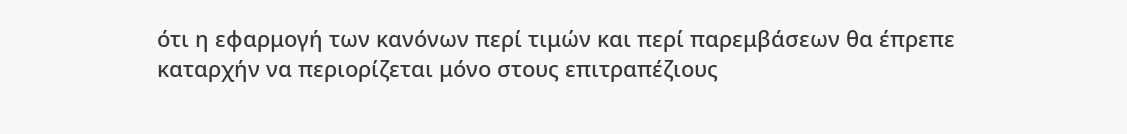ότι η εφαρμογή των κανόνων περί τιμών και περί παρεμβάσεων θα έπρεπε καταρχήν να περιορίζεται μόνο στους επιτραπέζιους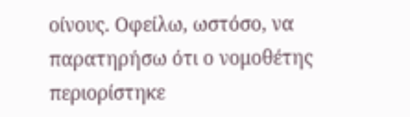οίνους. Οφείλω, ωστόσο, να παρατηρήσω ότι ο νομοθέτης περιορίστηκε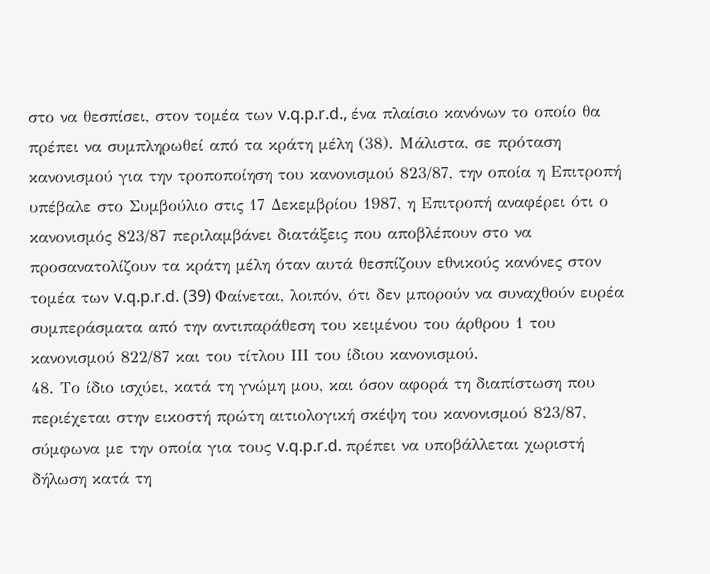στο να θεσπίσει, στον τομέα των v.q.p.r.d., ένα πλαίσιο κανόνων το οποίο θα πρέπει να συμπληρωθεί από τα κράτη μέλη (38). Μάλιστα, σε πρόταση κανονισμού για την τροποποίηση του κανονισμού 823/87, την οποία η Επιτροπή υπέβαλε στο Συμβούλιο στις 17 Δεκεμβρίου 1987, η Επιτροπή αναφέρει ότι ο κανονισμός 823/87 περιλαμβάνει διατάξεις που αποβλέπουν στο να προσανατολίζουν τα κράτη μέλη όταν αυτά θεσπίζουν εθνικούς κανόνες στον τομέα των v.q.p.r.d. (39) Φαίνεται, λοιπόν, ότι δεν μπορούν να συναχθούν ευρέα συμπεράσματα από την αντιπαράθεση του κειμένου του άρθρου 1 του κανονισμού 822/87 και του τίτλου ΙΙΙ του ίδιου κανονισμού.
48. Το ίδιο ισχύει, κατά τη γνώμη μου, και όσον αφορά τη διαπίστωση που περιέχεται στην εικοστή πρώτη αιτιολογική σκέψη του κανονισμού 823/87, σύμφωνα με την οποία για τους v.q.p.r.d. πρέπει να υποβάλλεται χωριστή δήλωση κατά τη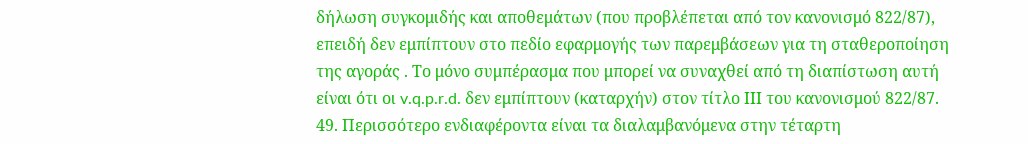δήλωση συγκομιδής και αποθεμάτων (που προβλέπεται από τον κανονισμό 822/87), επειδή δεν εμπίπτουν στο πεδίο εφαρμογής των παρεμβάσεων για τη σταθεροποίηση της αγοράς . Το μόνο συμπέρασμα που μπορεί να συναχθεί από τη διαπίστωση αυτή είναι ότι οι v.q.p.r.d. δεν εμπίπτουν (καταρχήν) στον τίτλο ΙΙΙ του κανονισμού 822/87.
49. Περισσότερο ενδιαφέροντα είναι τα διαλαμβανόμενα στην τέταρτη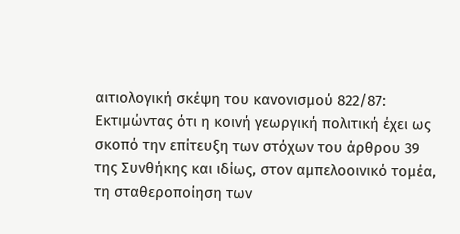αιτιολογική σκέψη του κανονισμού 822/87:
Εκτιμώντας ότι η κοινή γεωργική πολιτική έχει ως σκοπό την επίτευξη των στόχων του άρθρου 39 της Συνθήκης και ιδίως, στον αμπελοοινικό τομέα, τη σταθεροποίηση των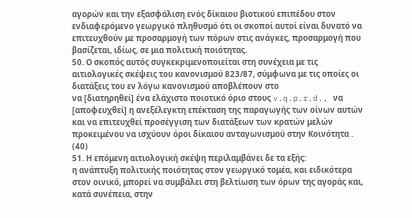αγορών και την εξασφάλιση ενός δίκαιου βιοτικού επιπέδου στον ενδιαφερόμενο γεωργικό πληθυσμό ότι οι σκοποί αυτοί είναι δυνατό να επιτευχθούν με προσαρμογή των πόρων στις ανάγκες, προσαρμογή που βασίζεται, ιδίως, σε μια πολιτική ποιότητας.
50. Ο σκοπός αυτός συγκεκριμενοποιείται στη συνέχεια με τις αιτιολογικές σκέψεις του κανονισμού 823/87, σύμφωνα με τις οποίες οι διατάξεις του εν λόγω κανονισμού αποβλέπουν στο
να [διατηρηθεί] ένα ελάχιστο ποιοτικό όριο στους v.q.p.r.d., να [αποφευχθεί] η ανεξέλεγκτη επέκταση της παραγωγής των οίνων αυτών και να επιτευχθεί προσέγγιση των διατάξεων των κρατών μελών προκειμένου να ισχύουν όροι δίκαιου ανταγωνισμού στην Κοινότητα . (40)
51. Η επόμενη αιτιολογική σκέψη περιλαμβάνει δε τα εξής:
η ανάπτυξη πολιτικής ποιότητας στον γεωργικό τομέα, και ειδικότερα στον οινικό, μπορεί να συμβάλει στη βελτίωση των όρων της αγοράς και, κατά συνέπεια, στην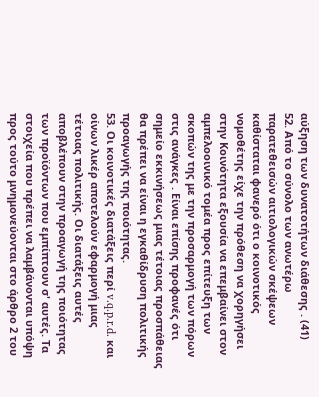αύξηση των δυνατοτήτων διάθεσης . (41)
52. Από το σύνολο των ανωτέρω παρατεθεισών αιτιολογικών σκέψεων καθίσταται φανερό ότι ο κοινοτικός νομοθέτης είχε την πρόθεση να χορηγήσει στην Κοινότητα εξουσία να επεμβαίνει στον αμπελοοινικό τομέα προς επίτευξη των σκοπών της με την προσαρμογή των πόρων στις ανάγκες . Είναι επίσης προφανές ότι σημείο εκκινήσεως μιας τέτοιας προσπάθειας θα πρέπει να είναι η εγκαθίδρυση πολιτικής προαγωγής της ποιότητας.
53. Οι κοινοτικές διατάξεις περί v.q.p.r.d. και οίνων λικέρ αποτελούν εφαρμογή μιας τέτοιας πολιτικής. Οι διατάξεις αυτές αποβλέπουν στην προαγωγή της ποιότητας των προϊόντων που εμπίπτουν σ' αυτές. Τα στοιχεία που πρέπει να λαμβάνονται υπόψη προς τούτο μνημονεύονται στο άρθρο 2 του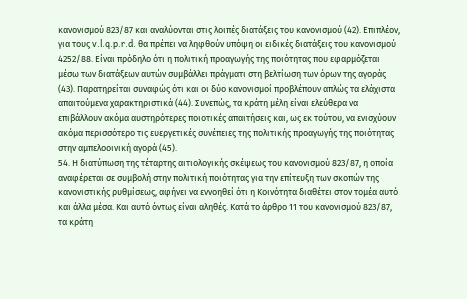κανονισμού 823/87 και αναλύονται στις λοιπές διατάξεις του κανονισμού (42). Επιπλέον, για τους v.l.q.p.r.d. θα πρέπει να ληφθούν υπόψη οι ειδικές διατάξεις του κανονισμού 4252/88. Είναι πρόδηλο ότι η πολιτική προαγωγής της ποιότητας που εφαρμόζεται μέσω των διατάξεων αυτών συμβάλλει πράγματι στη βελτίωση των όρων της αγοράς (43). Παρατηρείται συναφώς ότι και οι δύο κανονισμοί προβλέπουν απλώς τα ελάχιστα απαιτούμενα χαρακτηριστικά (44). Συνεπώς, τα κράτη μέλη είναι ελεύθερα να επιβάλλουν ακόμα αυστηρότερες ποιοτικές απαιτήσεις και, ως εκ τούτου, να ενισχύουν ακόμα περισσότερο τις ευεργετικές συνέπειες της πολιτικής προαγωγής της ποιότητας στην αμπελοοινική αγορά (45).
54. Η διατύπωση της τέταρτης αιτιολογικής σκέψεως του κανονισμού 823/87, η οποία αναφέρεται σε συμβολή στην πολιτική ποιότητας για την επίτευξη των σκοπών της κανονιστικής ρυθμίσεως, αφήνει να εννοηθεί ότι η Κοινότητα διαθέτει στον τομέα αυτό και άλλα μέσα. Και αυτό όντως είναι αληθές. Κατά το άρθρο 11 του κανονισμού 823/87, τα κράτη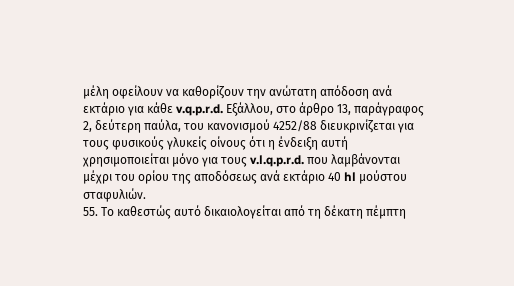μέλη οφείλουν να καθορίζουν την ανώτατη απόδοση ανά εκτάριο για κάθε v.q.p.r.d. Εξάλλου, στο άρθρο 13, παράγραφος 2, δεύτερη παύλα, του κανονισμού 4252/88 διευκρινίζεται για τους φυσικούς γλυκείς οίνους ότι η ένδειξη αυτή χρησιμοποιείται μόνο για τους v.l.q.p.r.d. που λαμβάνονται μέχρι του ορίου της αποδόσεως ανά εκτάριο 40 hl μούστου σταφυλιών.
55. Το καθεστώς αυτό δικαιολογείται από τη δέκατη πέμπτη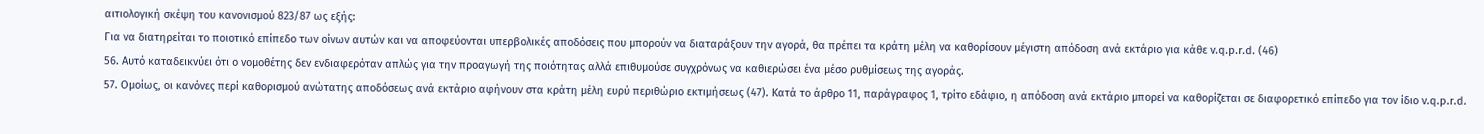αιτιολογική σκέψη του κανονισμού 823/87 ως εξής:
Για να διατηρείται το ποιοτικό επίπεδο των οίνων αυτών και να αποφεύονται υπερβολικές αποδόσεις που μπορούν να διαταράξουν την αγορά, θα πρέπει τα κράτη μέλη να καθορίσουν μέγιστη απόδοση ανά εκτάριο για κάθε v.q.p.r.d. (46)
56. Αυτό καταδεικνύει ότι ο νομοθέτης δεν ενδιαφερόταν απλώς για την προαγωγή της ποιότητας αλλά επιθυμούσε συγχρόνως να καθιερώσει ένα μέσο ρυθμίσεως της αγοράς.
57. Ομοίως, οι κανόνες περί καθορισμού ανώτατης αποδόσεως ανά εκτάριο αφήνουν στα κράτη μέλη ευρύ περιθώριο εκτιμήσεως (47). Κατά το άρθρο 11, παράγραφος 1, τρίτο εδάφιο, η απόδοση ανά εκτάριο μπορεί να καθορίζεται σε διαφορετικό επίπεδο για τον ίδιο v.q.p.r.d.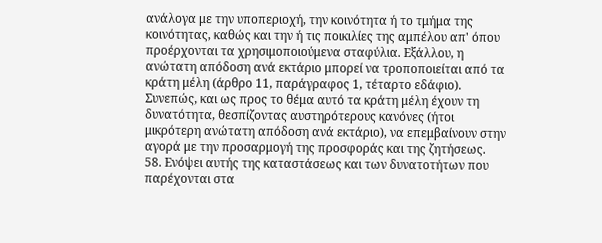ανάλογα με την υποπεριοχή, την κοινότητα ή το τμήμα της κοινότητας, καθώς και την ή τις ποικιλίες της αμπέλου απ' όπου προέρχονται τα χρησιμοποιούμενα σταφύλια. Εξάλλου, η ανώτατη απόδοση ανά εκτάριο μπορεί να τροποποιείται από τα κράτη μέλη (άρθρο 11, παράγραφος 1, τέταρτο εδάφιο). Συνεπώς, και ως προς το θέμα αυτό τα κράτη μέλη έχουν τη δυνατότητα, θεσπίζοντας αυστηρότερους κανόνες (ήτοι μικρότερη ανώτατη απόδοση ανά εκτάριο), να επεμβαίνουν στην αγορά με την προσαρμογή της προσφοράς και της ζητήσεως.
58. Ενόψει αυτής της καταστάσεως και των δυνατοτήτων που παρέχονται στα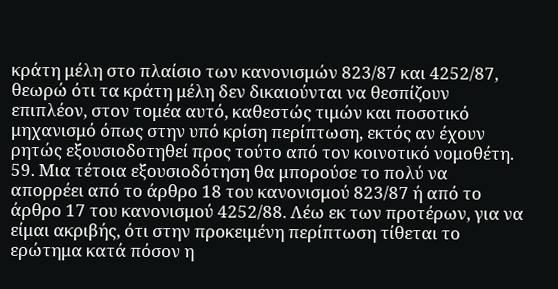κράτη μέλη στο πλαίσιο των κανονισμών 823/87 και 4252/87, θεωρώ ότι τα κράτη μέλη δεν δικαιούνται να θεσπίζουν επιπλέον, στον τομέα αυτό, καθεστώς τιμών και ποσοτικό μηχανισμό όπως στην υπό κρίση περίπτωση, εκτός αν έχουν ρητώς εξουσιοδοτηθεί προς τούτο από τον κοινοτικό νομοθέτη.
59. Μια τέτοια εξουσιοδότηση θα μπορούσε το πολύ να απορρέει από το άρθρο 18 του κανονισμού 823/87 ή από το άρθρο 17 του κανονισμού 4252/88. Λέω εκ των προτέρων, για να είμαι ακριβής, ότι στην προκειμένη περίπτωση τίθεται το ερώτημα κατά πόσον η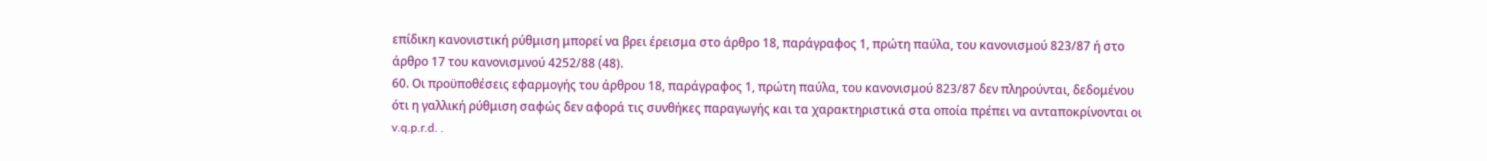επίδικη κανονιστική ρύθμιση μπορεί να βρει έρεισμα στο άρθρο 18, παράγραφος 1, πρώτη παύλα, του κανονισμού 823/87 ή στο άρθρο 17 του κανονισμνού 4252/88 (48).
60. Οι προϋποθέσεις εφαρμογής του άρθρου 18, παράγραφος 1, πρώτη παύλα, του κανονισμού 823/87 δεν πληρούνται, δεδομένου ότι η γαλλική ρύθμιση σαφώς δεν αφορά τις συνθήκες παραγωγής και τα χαρακτηριστικά στα οποία πρέπει να ανταποκρίνονται οι v.q.p.r.d. .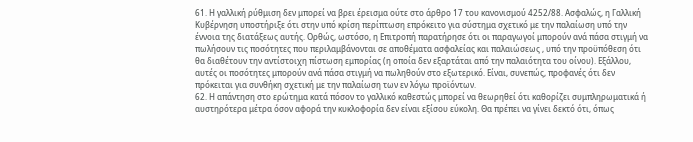61. Η γαλλική ρύθμιση δεν μπορεί να βρει έρεισμα ούτε στο άρθρο 17 του κανονισμού 4252/88. Ασφαλώς, η Γαλλική Κυβέρνηση υποστήριξε ότι στην υπό κρίση περίπτωση επρόκειτο για σύστημα σχετικό με την παλαίωση υπό την έννοια της διατάξεως αυτής. Ορθώς, ωστόσο, η Επιτροπή παρατήρησε ότι οι παραγωγοί μπορούν ανά πάσα στιγμή να πωλήσουν τις ποσότητες που περιλαμβάνονται σε αποθέματα ασφαλείας και παλαιώσεως , υπό την προϋπόθεση ότι θα διαθέτουν την αντίστοιχη πίστωση εμπορίας (η οποία δεν εξαρτάται από την παλαιότητα του οίνου). Εξάλλου, αυτές οι ποσότητες μπορούν ανά πάσα στιγμή να πωληθούν στο εξωτερικό. Είναι, συνεπώς, προφανές ότι δεν πρόκειται για συνθήκη σχετική με την παλαίωση των εν λόγω προϊόντων.
62. Η απάντηση στο ερώτημα κατά πόσον το γαλλικό καθεστώς μπορεί να θεωρηθεί ότι καθορίζει συμπληρωματικά ή αυστηρότερα μέτρα όσον αφορά την κυκλοφορία δεν είναι εξίσου εύκολη. Θα πρέπει να γίνει δεκτό ότι, όπως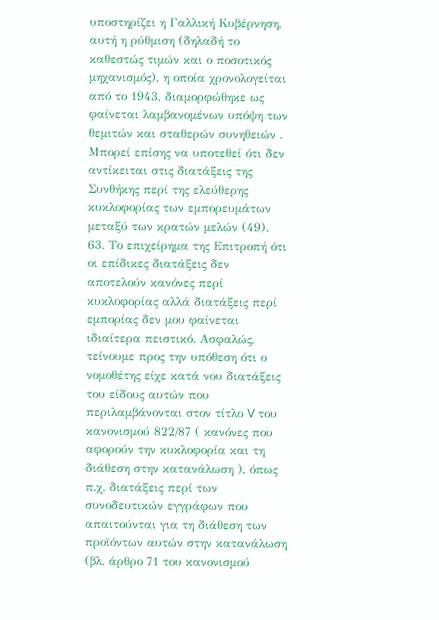υποστηρίζει η Γαλλική Κυβέρνηση, αυτή η ρύθμιση (δηλαδή το καθεστώς τιμών και ο ποσοτικός μηχανισμός), η οποία χρονολογείται από το 1943, διαμορφώθηκε ως φαίνεται λαμβανομένων υπόψη των θεμιτών και σταθερών συνηθειών . Μπορεί επίσης να υποτεθεί ότι δεν αντίκειται στις διατάξεις της Συνθήκης περί της ελεύθερης κυκλοφορίας των εμπορευμάτων μεταξύ των κρατών μελών (49).
63. Το επιχείρημα της Επιτροπή ότι οι επίδικες διατάξεις δεν αποτελούν κανόνες περί κυκλοφορίας αλλά διατάξεις περί εμπορίας δεν μου φαίνεται ιδιαίτερα πειστικό. Ασφαλώς, τείνουμε προς την υπόθεση ότι ο νομοθέτης είχε κατά νου διατάξεις του είδους αυτών που περιλαμβάνονται στον τίτλο V του κανονισμού 822/87 ( κανόνες που αφορούν την κυκλοφορία και τη διάθεση στην κατανάλωση ), όπως π.χ. διατάξεις περί των συνοδευτικών εγγράφων που απαιτούνται για τη διάθεση των προϊόντων αυτών στην κατανάλωση (βλ. άρθρο 71 του κανονισμού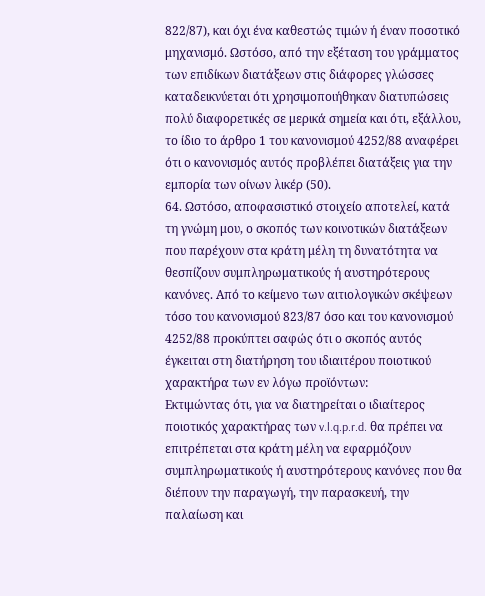822/87), και όχι ένα καθεστώς τιμών ή έναν ποσοτικό μηχανισμό. Ωστόσο, από την εξέταση του γράμματος των επιδίκων διατάξεων στις διάφορες γλώσσες καταδεικνύεται ότι χρησιμοποιήθηκαν διατυπώσεις πολύ διαφορετικές σε μερικά σημεία και ότι, εξάλλου, το ίδιο το άρθρο 1 του κανονισμού 4252/88 αναφέρει ότι ο κανονισμός αυτός προβλέπει διατάξεις για την εμπορία των οίνων λικέρ (50).
64. Ωστόσο, αποφασιστικό στοιχείο αποτελεί, κατά τη γνώμη μου, ο σκοπός των κοινοτικών διατάξεων που παρέχουν στα κράτη μέλη τη δυνατότητα να θεσπίζουν συμπληρωματικούς ή αυστηρότερους κανόνες. Από το κείμενο των αιτιολογικών σκέψεων τόσο του κανονισμού 823/87 όσο και του κανονισμού 4252/88 προκύπτει σαφώς ότι ο σκοπός αυτός έγκειται στη διατήρηση του ιδιαιτέρου ποιοτικού χαρακτήρα των εν λόγω προϊόντων:
Εκτιμώντας ότι, για να διατηρείται ο ιδιαίτερος ποιοτικός χαρακτήρας των v.l.q.p.r.d. θα πρέπει να επιτρέπεται στα κράτη μέλη να εφαρμόζουν συμπληρωματικούς ή αυστηρότερους κανόνες που θα διέπουν την παραγωγή, την παρασκευή, την παλαίωση και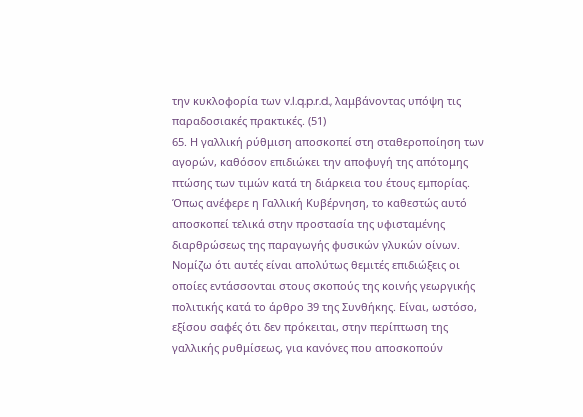την κυκλοφορία των v.l.q.p.r.d., λαμβάνοντας υπόψη τις παραδοσιακές πρακτικές. (51)
65. Η γαλλική ρύθμιση αποσκοπεί στη σταθεροποίηση των αγορών, καθόσον επιδιώκει την αποφυγή της απότομης πτώσης των τιμών κατά τη διάρκεια του έτους εμπορίας. Όπως ανέφερε η Γαλλική Κυβέρνηση, το καθεστώς αυτό αποσκοπεί τελικά στην προστασία της υφισταμένης διαρθρώσεως της παραγωγής φυσικών γλυκών οίνων. Νομίζω ότι αυτές είναι απολύτως θεμιτές επιδιώξεις οι οποίες εντάσσονται στους σκοπούς της κοινής γεωργικής πολιτικής κατά το άρθρο 39 της Συνθήκης. Είναι, ωστόσο, εξίσου σαφές ότι δεν πρόκειται, στην περίπτωση της γαλλικής ρυθμίσεως, για κανόνες που αποσκοπούν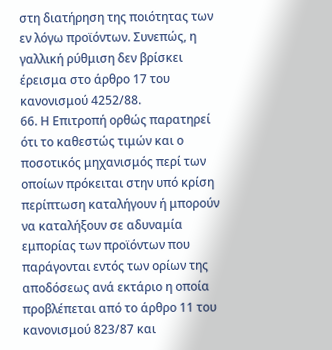στη διατήρηση της ποιότητας των εν λόγω προϊόντων. Συνεπώς, η γαλλική ρύθμιση δεν βρίσκει έρεισμα στο άρθρο 17 του κανονισμού 4252/88.
66. Η Επιτροπή ορθώς παρατηρεί ότι το καθεστώς τιμών και ο ποσοτικός μηχανισμός περί των οποίων πρόκειται στην υπό κρίση περίπτωση καταλήγουν ή μπορούν να καταλήξουν σε αδυναμία εμπορίας των προϊόντων που παράγονται εντός των ορίων της αποδόσεως ανά εκτάριο η οποία προβλέπεται από το άρθρο 11 του κανονισμού 823/87 και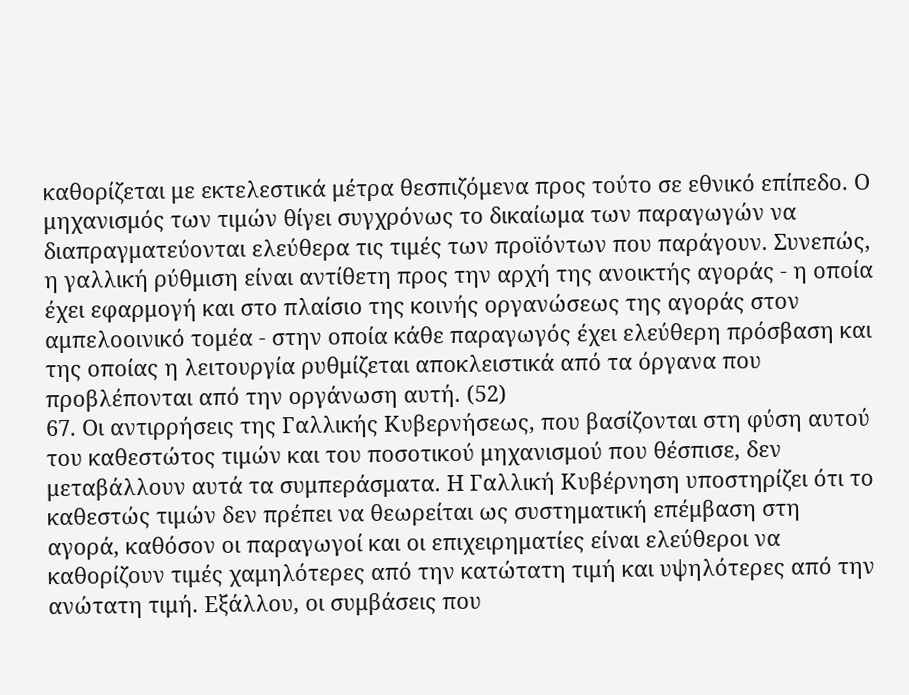καθορίζεται με εκτελεστικά μέτρα θεσπιζόμενα προς τούτο σε εθνικό επίπεδο. Ο μηχανισμός των τιμών θίγει συγχρόνως το δικαίωμα των παραγωγών να διαπραγματεύονται ελεύθερα τις τιμές των προϊόντων που παράγουν. Συνεπώς, η γαλλική ρύθμιση είναι αντίθετη προς την αρχή της ανοικτής αγοράς - η οποία έχει εφαρμογή και στο πλαίσιο της κοινής οργανώσεως της αγοράς στον αμπελοοινικό τομέα - στην οποία κάθε παραγωγός έχει ελεύθερη πρόσβαση και της οποίας η λειτουργία ρυθμίζεται αποκλειστικά από τα όργανα που προβλέπονται από την οργάνωση αυτή. (52)
67. Οι αντιρρήσεις της Γαλλικής Κυβερνήσεως, που βασίζονται στη φύση αυτού του καθεστώτος τιμών και του ποσοτικού μηχανισμού που θέσπισε, δεν μεταβάλλουν αυτά τα συμπεράσματα. Η Γαλλική Κυβέρνηση υποστηρίζει ότι το καθεστώς τιμών δεν πρέπει να θεωρείται ως συστηματική επέμβαση στη αγορά, καθόσον οι παραγωγοί και οι επιχειρηματίες είναι ελεύθεροι να καθορίζουν τιμές χαμηλότερες από την κατώτατη τιμή και υψηλότερες από την ανώτατη τιμή. Εξάλλου, οι συμβάσεις που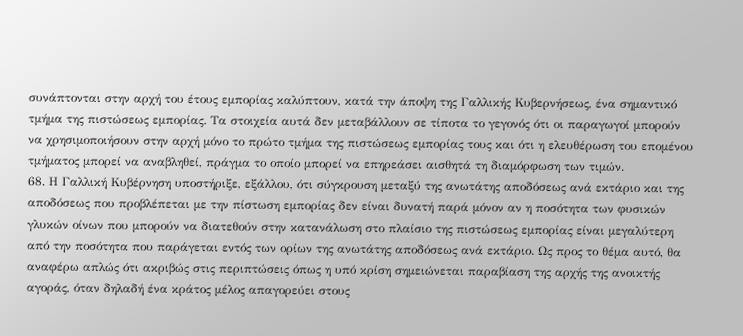συνάπτονται στην αρχή του έτους εμπορίας καλύπτουν, κατά την άποψη της Γαλλικής Κυβερνήσεως, ένα σημαντικό τμήμα της πιστώσεως εμπορίας. Τα στοιχεία αυτά δεν μεταβάλλουν σε τίποτα το γεγονός ότι οι παραγωγοί μπορούν να χρησιμοποιήσουν στην αρχή μόνο το πρώτο τμήμα της πιστώσεως εμπορίας τους και ότι η ελευθέρωση του επομένου τμήματος μπορεί να αναβληθεί, πράγμα το οποίο μπορεί να επηρεάσει αισθητά τη διαμόρφωση των τιμών.
68. Η Γαλλική Κυβέρνηση υποστήριξε, εξάλλου, ότι σύγκρουση μεταξύ της ανωτάτης αποδόσεως ανά εκτάριο και της αποδόσεως που προβλέπεται με την πίστωση εμπορίας δεν είναι δυνατή παρά μόνον αν η ποσότητα των φυσικών γλυκών οίνων που μπορούν να διατεθούν στην κατανάλωση στο πλαίσιο της πιστώσεως εμπορίας είναι μεγαλύτερη από την ποσότητα που παράγεται εντός των ορίων της ανωτάτης αποδόσεως ανά εκτάριο. Ως προς το θέμα αυτό, θα αναφέρω απλώς ότι ακριβώς στις περιπτώσεις όπως η υπό κρίση σημειώνεται παραβίαση της αρχής της ανοικτής αγοράς, όταν δηλαδή ένα κράτος μέλος απαγορεύει στους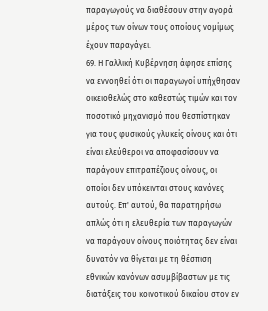παραγωγούς να διαθέσουν στην αγορά μέρος των οίνων τους οποίους νομίμως έχουν παραγάγει.
69. Η Γαλλική Κυβέρνηση άφησε επίσης να εννοηθεί ότι οι παραγωγοί υπήχθησαν οικειοθελώς στο καθεστώς τιμών και τον ποσοτικό μηχανισμό που θεσπίστηκαν για τους φυσικούς γλυκείς οίνους και ότι είναι ελεύθεροι να αποφασίσουν να παράγουν επιτραπέζιους οίνους, οι οποίοι δεν υπόκεινται στους κανόνες αυτούς. Επ' αυτού, θα παρατηρήσω απλώς ότι η ελευθερία των παραγωγών να παράγουν οίνους ποιότητας δεν είναι δυνατόν να θίγεται με τη θέσπιση εθνικών κανόνων ασυμβίβαστων με τις διατάξεις του κοινοτικού δικαίου στον εν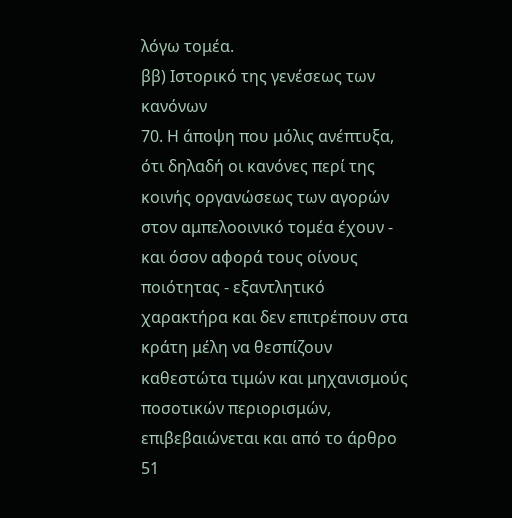λόγω τομέα.
ββ) Ιστορικό της γενέσεως των κανόνων
70. Η άποψη που μόλις ανέπτυξα, ότι δηλαδή οι κανόνες περί της κοινής οργανώσεως των αγορών στον αμπελοοινικό τομέα έχουν - και όσον αφορά τους οίνους ποιότητας - εξαντλητικό χαρακτήρα και δεν επιτρέπουν στα κράτη μέλη να θεσπίζουν καθεστώτα τιμών και μηχανισμούς ποσοτικών περιορισμών, επιβεβαιώνεται και από το άρθρο 51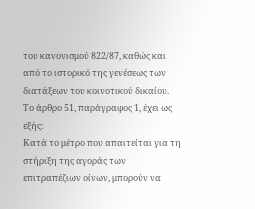του κανονισμού 822/87, καθώς και από το ιστορικό της γενέσεως των διατάξεων του κοινοτικού δικαίου. Το άρθρο 51, παράγραφος 1, έχει ως εξής:
Κατά το μέτρο που απαιτείται για τη στήριξη της αγοράς των επιτραπέζιων οίνων, μπορούν να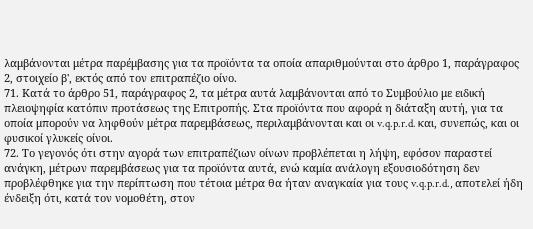λαμβάνονται μέτρα παρέμβασης για τα προϊόντα τα οποία απαριθμούνται στο άρθρο 1, παράγραφος 2, στοιχείο β', εκτός από τον επιτραπέζιο οίνο.
71. Κατά το άρθρο 51, παράγραφος 2, τα μέτρα αυτά λαμβάνονται από το Συμβούλιο με ειδική πλειοψηφία κατόπιν προτάσεως της Επιτροπής. Στα προϊόντα που αφορά η διάταξη αυτή, για τα οποία μπορούν να ληφθούν μέτρα παρεμβάσεως, περιλαμβάνονται και οι v.q.p.r.d. και, συνεπώς, και οι φυσικοί γλυκείς οίνοι.
72. Το γεγονός ότι στην αγορά των επιτραπέζιων οίνων προβλέπεται η λήψη, εφόσον παραστεί ανάγκη, μέτρων παρεμβάσεως για τα προϊόντα αυτά, ενώ καμία ανάλογη εξουσιοδότηση δεν προβλέφθηκε για την περίπτωση που τέτοια μέτρα θα ήταν αναγκαία για τους v.q.p.r.d., αποτελεί ήδη ένδειξη ότι, κατά τον νομοθέτη, στον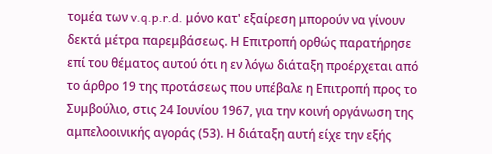τομέα των v.q.p.r.d. μόνο κατ' εξαίρεση μπορούν να γίνουν δεκτά μέτρα παρεμβάσεως. Η Επιτροπή ορθώς παρατήρησε επί του θέματος αυτού ότι η εν λόγω διάταξη προέρχεται από το άρθρο 19 της προτάσεως που υπέβαλε η Επιτροπή προς το Συμβούλιο, στις 24 Ιουνίου 1967, για την κοινή οργάνωση της αμπελοοινικής αγοράς (53). Η διάταξη αυτή είχε την εξής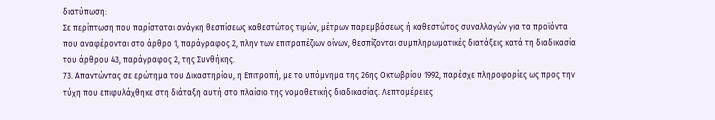διατύπωση:
Σε περίπτωση που παρίσταται ανάγκη θεσπίσεως καθεστώτος τιμών, μέτρων παρεμβάσεως ή καθεστώτος συναλλαγών για τα προϊόντα που αναφέρονται στο άρθρο 1, παράγραφος 2, πλην των επιτραπέζιων οίνων, θεσπίζονται συμπληρωματικές διατάξεις κατά τη διαδικασία του άρθρου 43, παράγραφος 2, της Συνθήκης.
73. Απαντώντας σε ερώτημα του Δικαστηρίου, η Επιτροπή, με το υπόμνημα της 26ης Οκτωβρίου 1992, παρέσχε πληροφορίες ως προς την τύχη που επιφυλάχθηκε στη διάταξη αυτή στο πλαίσιο της νομοθετικής διαδικασίας. Λεπτομέρειες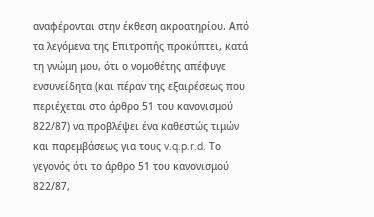αναφέρονται στην έκθεση ακροατηρίου. Από τα λεγόμενα της Επιτροπής προκύπτει, κατά τη γνώμη μου, ότι ο νομοθέτης απέφυγε ενσυνείδητα (και πέραν της εξαιρέσεως που περιέχεται στο άρθρο 51 του κανονισμού 822/87) να προβλέψει ένα καθεστώς τιμών και παρεμβάσεως για τους v.q.p.r.d. Το γεγονός ότι το άρθρο 51 του κανονισμού 822/87,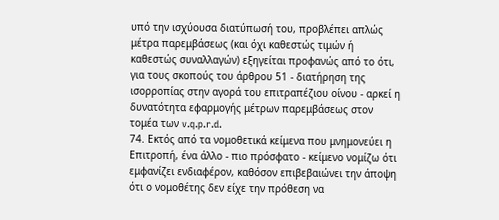υπό την ισχύουσα διατύπωσή του, προβλέπει απλώς μέτρα παρεμβάσεως (και όχι καθεστώς τιμών ή καθεστώς συναλλαγών) εξηγείται προφανώς από το ότι, για τους σκοπούς του άρθρου 51 - διατήρηση της ισορροπίας στην αγορά του επιτραπέζιου οίνου - αρκεί η δυνατότητα εφαρμογής μέτρων παρεμβάσεως στον τομέα των v.q.p.r.d.
74. Εκτός από τα νομοθετικά κείμενα που μνημονεύει η Επιτροπή, ένα άλλο - πιο πρόσφατο - κείμενο νομίζω ότι εμφανίζει ενδιαφέρον, καθόσον επιβεβαιώνει την άποψη ότι ο νομοθέτης δεν είχε την πρόθεση να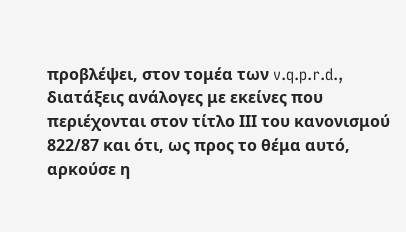προβλέψει, στον τομέα των v.q.p.r.d., διατάξεις ανάλογες με εκείνες που περιέχονται στον τίτλο ΙΙΙ του κανονισμού 822/87 και ότι, ως προς το θέμα αυτό, αρκούσε η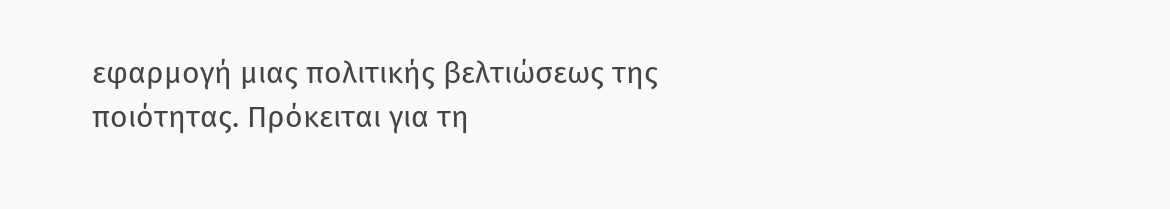εφαρμογή μιας πολιτικής βελτιώσεως της ποιότητας. Πρόκειται για τη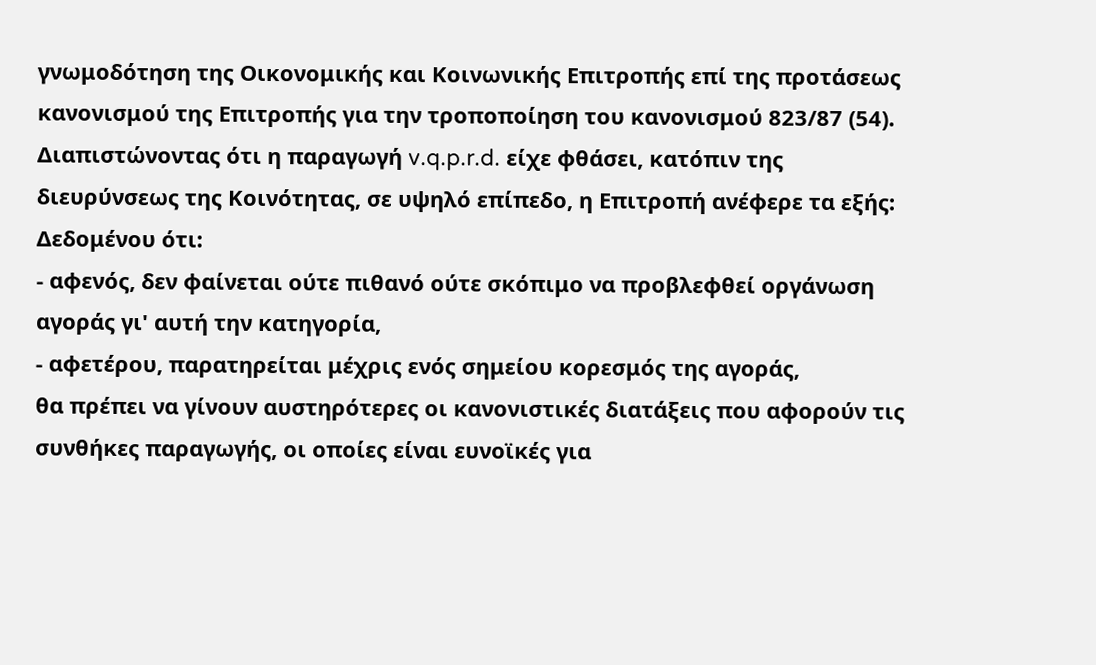γνωμοδότηση της Οικονομικής και Κοινωνικής Επιτροπής επί της προτάσεως κανονισμού της Επιτροπής για την τροποποίηση του κανονισμού 823/87 (54). Διαπιστώνοντας ότι η παραγωγή v.q.p.r.d. είχε φθάσει, κατόπιν της διευρύνσεως της Κοινότητας, σε υψηλό επίπεδο, η Επιτροπή ανέφερε τα εξής:
Δεδομένου ότι:
- αφενός, δεν φαίνεται ούτε πιθανό ούτε σκόπιμο να προβλεφθεί οργάνωση αγοράς γι' αυτή την κατηγορία,
- αφετέρου, παρατηρείται μέχρις ενός σημείου κορεσμός της αγοράς,
θα πρέπει να γίνουν αυστηρότερες οι κανονιστικές διατάξεις που αφορούν τις συνθήκες παραγωγής, οι οποίες είναι ευνοϊκές για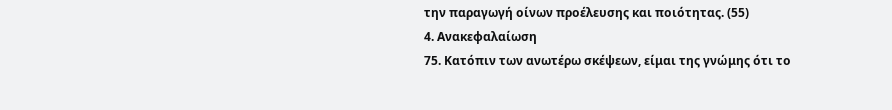την παραγωγή οίνων προέλευσης και ποιότητας. (55)
4. Ανακεφαλαίωση
75. Κατόπιν των ανωτέρω σκέψεων, είμαι της γνώμης ότι το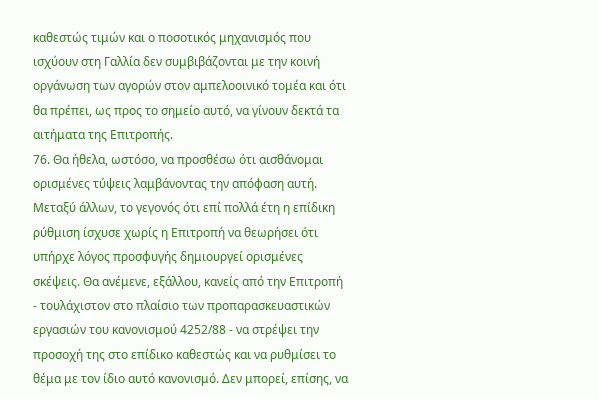καθεστώς τιμών και ο ποσοτικός μηχανισμός που ισχύουν στη Γαλλία δεν συμβιβάζονται με την κοινή οργάνωση των αγορών στον αμπελοοινικό τομέα και ότι θα πρέπει, ως προς το σημείο αυτό, να γίνουν δεκτά τα αιτήματα της Επιτροπής.
76. Θα ήθελα, ωστόσο, να προσθέσω ότι αισθάνομαι ορισμένες τύψεις λαμβάνοντας την απόφαση αυτή. Μεταξύ άλλων, το γεγονός ότι επί πολλά έτη η επίδικη ρύθμιση ίσχυσε χωρίς η Επιτροπή να θεωρήσει ότι υπήρχε λόγος προσφυγής δημιουργεί ορισμένες σκέψεις. Θα ανέμενε, εξάλλου, κανείς από την Επιτροπή - τουλάχιστον στο πλαίσιο των προπαρασκευαστικών εργασιών του κανονισμού 4252/88 - να στρέψει την προσοχή της στο επίδικο καθεστώς και να ρυθμίσει το θέμα με τον ίδιο αυτό κανονισμό. Δεν μπορεί, επίσης, να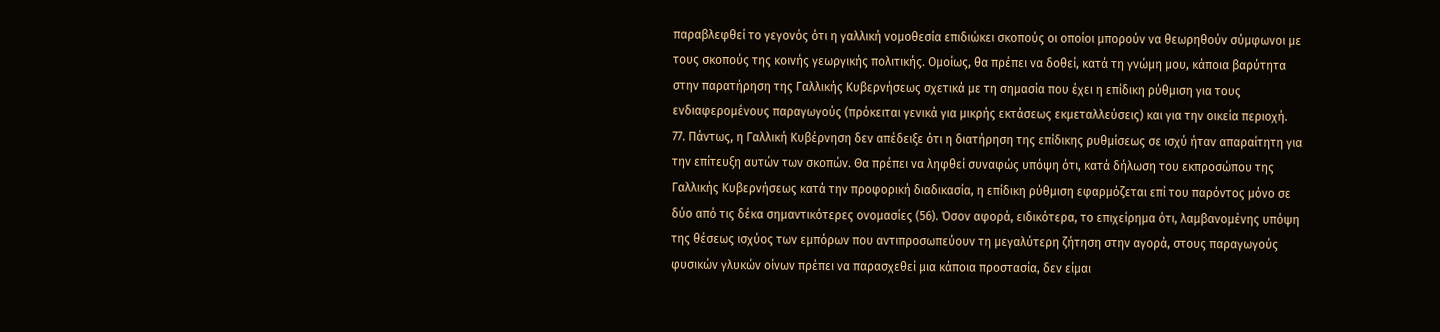παραβλεφθεί το γεγονός ότι η γαλλική νομοθεσία επιδιώκει σκοπούς οι οποίοι μπορούν να θεωρηθούν σύμφωνοι με τους σκοπούς της κοινής γεωργικής πολιτικής. Ομοίως, θα πρέπει να δοθεί, κατά τη γνώμη μου, κάποια βαρύτητα στην παρατήρηση της Γαλλικής Κυβερνήσεως σχετικά με τη σημασία που έχει η επίδικη ρύθμιση για τους ενδιαφερομένους παραγωγούς (πρόκειται γενικά για μικρής εκτάσεως εκμεταλλεύσεις) και για την οικεία περιοχή.
77. Πάντως, η Γαλλική Κυβέρνηση δεν απέδειξε ότι η διατήρηση της επίδικης ρυθμίσεως σε ισχύ ήταν απαραίτητη για την επίτευξη αυτών των σκοπών. Θα πρέπει να ληφθεί συναφώς υπόψη ότι, κατά δήλωση του εκπροσώπου της Γαλλικής Κυβερνήσεως κατά την προφορική διαδικασία, η επίδικη ρύθμιση εφαρμόζεται επί του παρόντος μόνο σε δύο από τις δέκα σημαντικότερες ονομασίες (56). Όσον αφορά, ειδικότερα, το επιχείρημα ότι, λαμβανομένης υπόψη της θέσεως ισχύος των εμπόρων που αντιπροσωπεύουν τη μεγαλύτερη ζήτηση στην αγορά, στους παραγωγούς φυσικών γλυκών οίνων πρέπει να παρασχεθεί μια κάποια προστασία, δεν είμαι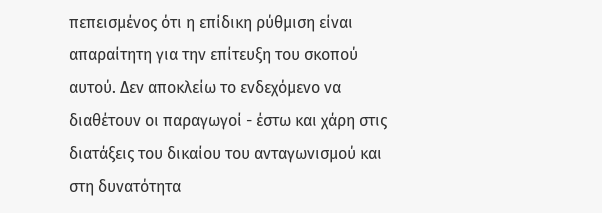πεπεισμένος ότι η επίδικη ρύθμιση είναι απαραίτητη για την επίτευξη του σκοπού αυτού. Δεν αποκλείω το ενδεχόμενο να διαθέτουν οι παραγωγοί - έστω και χάρη στις διατάξεις του δικαίου του ανταγωνισμού και στη δυνατότητα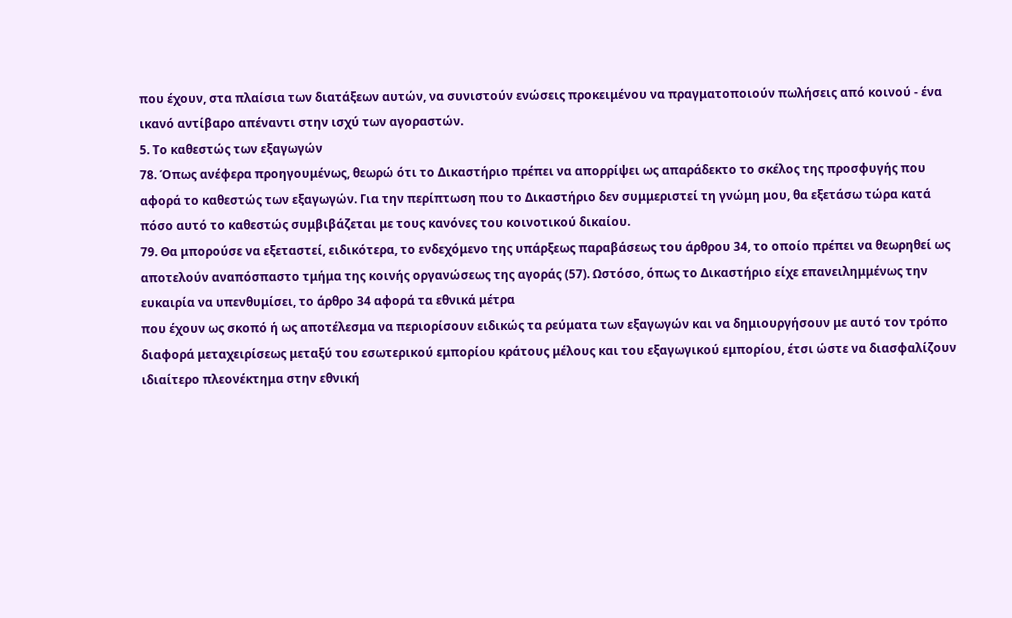που έχουν, στα πλαίσια των διατάξεων αυτών, να συνιστούν ενώσεις προκειμένου να πραγματοποιούν πωλήσεις από κοινού - ένα ικανό αντίβαρο απέναντι στην ισχύ των αγοραστών.
5. Το καθεστώς των εξαγωγών
78. Όπως ανέφερα προηγουμένως, θεωρώ ότι το Δικαστήριο πρέπει να απορρίψει ως απαράδεκτο το σκέλος της προσφυγής που αφορά το καθεστώς των εξαγωγών. Για την περίπτωση που το Δικαστήριο δεν συμμεριστεί τη γνώμη μου, θα εξετάσω τώρα κατά πόσο αυτό το καθεστώς συμβιβάζεται με τους κανόνες του κοινοτικού δικαίου.
79. Θα μπορούσε να εξεταστεί, ειδικότερα, το ενδεχόμενο της υπάρξεως παραβάσεως του άρθρου 34, το οποίο πρέπει να θεωρηθεί ως αποτελούν αναπόσπαστο τμήμα της κοινής οργανώσεως της αγοράς (57). Ωστόσο, όπως το Δικαστήριο είχε επανειλημμένως την ευκαιρία να υπενθυμίσει, το άρθρο 34 αφορά τα εθνικά μέτρα
που έχουν ως σκοπό ή ως αποτέλεσμα να περιορίσουν ειδικώς τα ρεύματα των εξαγωγών και να δημιουργήσουν με αυτό τον τρόπο διαφορά μεταχειρίσεως μεταξύ του εσωτερικού εμπορίου κράτους μέλους και του εξαγωγικού εμπορίου, έτσι ώστε να διασφαλίζουν ιδιαίτερο πλεονέκτημα στην εθνική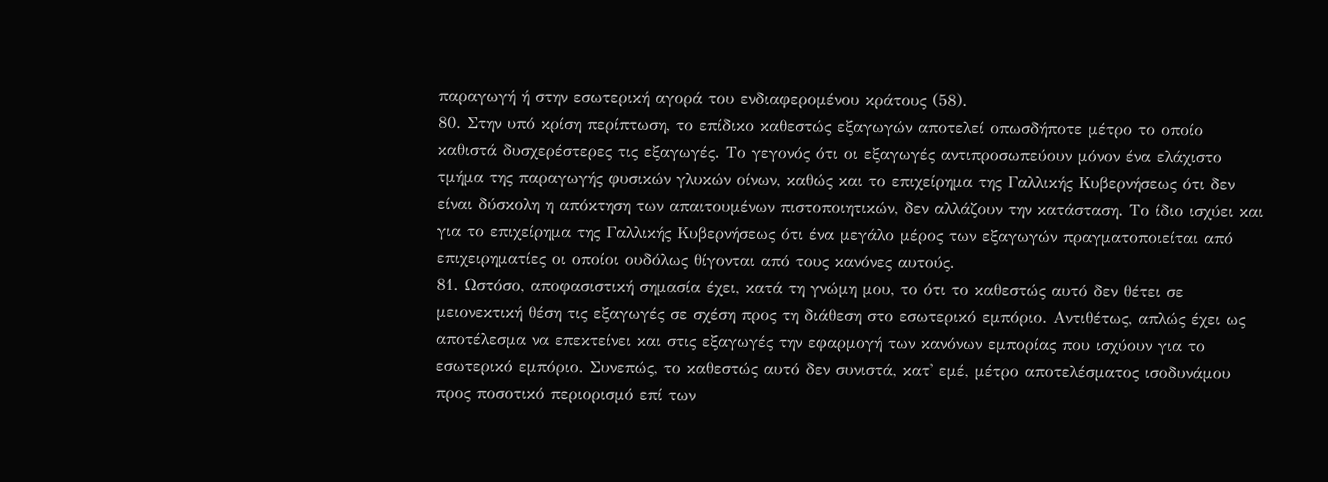παραγωγή ή στην εσωτερική αγορά του ενδιαφερομένου κράτους (58).
80. Στην υπό κρίση περίπτωση, το επίδικο καθεστώς εξαγωγών αποτελεί οπωσδήποτε μέτρο το οποίο καθιστά δυσχερέστερες τις εξαγωγές. Το γεγονός ότι οι εξαγωγές αντιπροσωπεύουν μόνον ένα ελάχιστο τμήμα της παραγωγής φυσικών γλυκών οίνων, καθώς και το επιχείρημα της Γαλλικής Κυβερνήσεως ότι δεν είναι δύσκολη η απόκτηση των απαιτουμένων πιστοποιητικών, δεν αλλάζουν την κατάσταση. Το ίδιο ισχύει και για το επιχείρημα της Γαλλικής Κυβερνήσεως ότι ένα μεγάλο μέρος των εξαγωγών πραγματοποιείται από επιχειρηματίες οι οποίοι ουδόλως θίγονται από τους κανόνες αυτούς.
81. Ωστόσο, αποφασιστική σημασία έχει, κατά τη γνώμη μου, το ότι το καθεστώς αυτό δεν θέτει σε μειονεκτική θέση τις εξαγωγές σε σχέση προς τη διάθεση στο εσωτερικό εμπόριο. Αντιθέτως, απλώς έχει ως αποτέλεσμα να επεκτείνει και στις εξαγωγές την εφαρμογή των κανόνων εμπορίας που ισχύουν για το εσωτερικό εμπόριο. Συνεπώς, το καθεστώς αυτό δεν συνιστά, κατ' εμέ, μέτρο αποτελέσματος ισοδυνάμου προς ποσοτικό περιορισμό επί των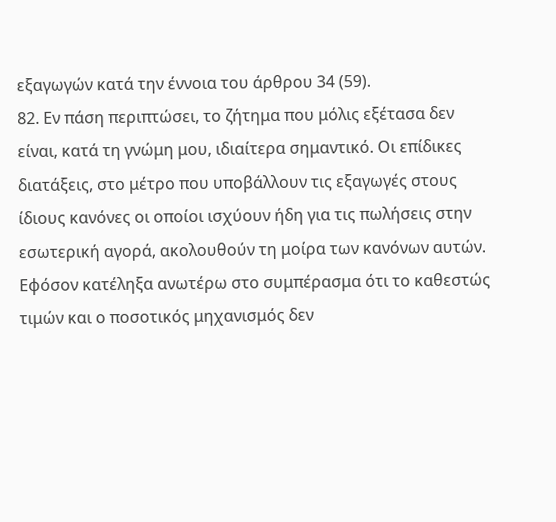εξαγωγών κατά την έννοια του άρθρου 34 (59).
82. Εν πάση περιπτώσει, το ζήτημα που μόλις εξέτασα δεν είναι, κατά τη γνώμη μου, ιδιαίτερα σημαντικό. Οι επίδικες διατάξεις, στο μέτρο που υποβάλλουν τις εξαγωγές στους ίδιους κανόνες οι οποίοι ισχύουν ήδη για τις πωλήσεις στην εσωτερική αγορά, ακολουθούν τη μοίρα των κανόνων αυτών. Εφόσον κατέληξα ανωτέρω στο συμπέρασμα ότι το καθεστώς τιμών και ο ποσοτικός μηχανισμός δεν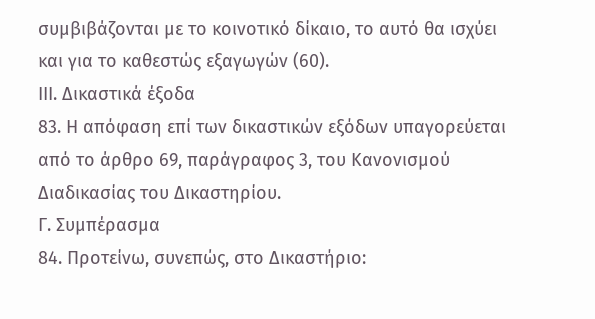συμβιβάζονται με το κοινοτικό δίκαιο, το αυτό θα ισχύει και για το καθεστώς εξαγωγών (60).
ΙΙΙ. Δικαστικά έξοδα
83. Η απόφαση επί των δικαστικών εξόδων υπαγορεύεται από το άρθρο 69, παράγραφος 3, του Κανονισμού Διαδικασίας του Δικαστηρίου.
Γ. Συμπέρασμα
84. Προτείνω, συνεπώς, στο Δικαστήριο: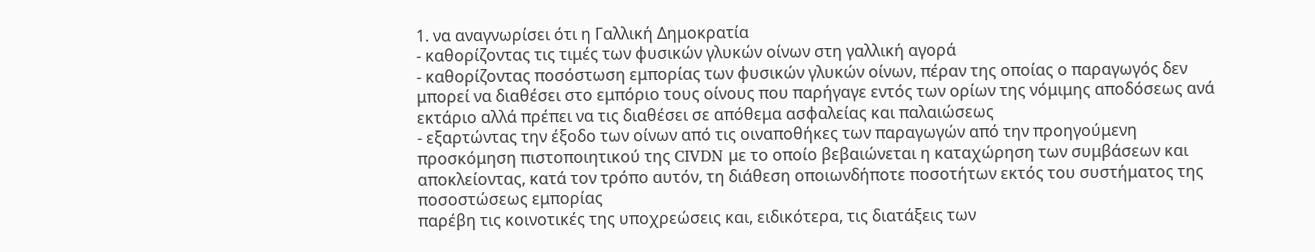1. να αναγνωρίσει ότι η Γαλλική Δημοκρατία
- καθορίζοντας τις τιμές των φυσικών γλυκών οίνων στη γαλλική αγορά
- καθορίζοντας ποσόστωση εμπορίας των φυσικών γλυκών οίνων, πέραν της οποίας ο παραγωγός δεν μπορεί να διαθέσει στο εμπόριο τους οίνους που παρήγαγε εντός των ορίων της νόμιμης αποδόσεως ανά εκτάριο αλλά πρέπει να τις διαθέσει σε απόθεμα ασφαλείας και παλαιώσεως
- εξαρτώντας την έξοδο των οίνων από τις οιναποθήκες των παραγωγών από την προηγούμενη προσκόμηση πιστοποιητικού της CIVDN με το οποίο βεβαιώνεται η καταχώρηση των συμβάσεων και αποκλείοντας, κατά τον τρόπο αυτόν, τη διάθεση οποιωνδήποτε ποσοτήτων εκτός του συστήματος της ποσοστώσεως εμπορίας
παρέβη τις κοινοτικές της υποχρεώσεις και, ειδικότερα, τις διατάξεις των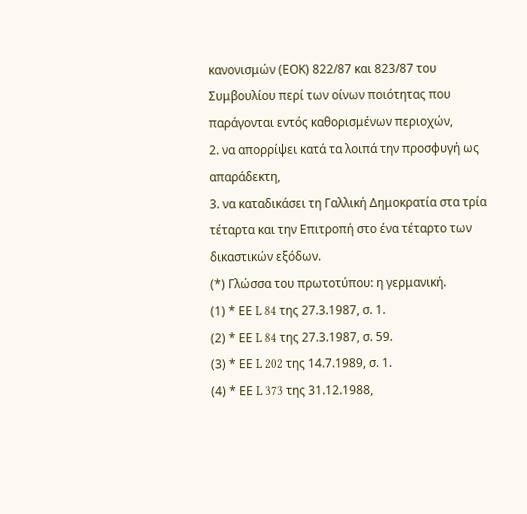κανονισμών (ΕΟΚ) 822/87 και 823/87 του Συμβουλίου περί των οίνων ποιότητας που παράγονται εντός καθορισμένων περιοχών,
2. να απορρίψει κατά τα λοιπά την προσφυγή ως απαράδεκτη,
3. να καταδικάσει τη Γαλλική Δημοκρατία στα τρία τέταρτα και την Επιτροπή στο ένα τέταρτο των δικαστικών εξόδων.
(*) Γλώσσα του πρωτοτύπου: η γερμανική.
(1) * ΕΕ L 84 της 27.3.1987, σ. 1.
(2) * ΕΕ L 84 της 27.3.1987, σ. 59.
(3) * ΕΕ L 202 της 14.7.1989, σ. 1.
(4) * ΕΕ L 373 της 31.12.1988,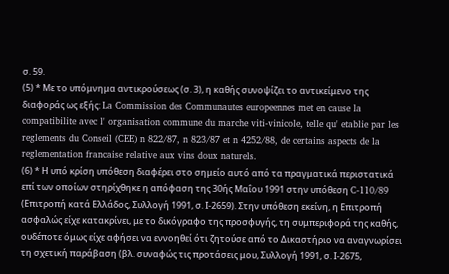σ. 59.
(5) * Με το υπόμνημα αντικρούσεως (σ. 3), η καθής συνοψίζει το αντικείμενο της διαφοράς ως εξής: La Commission des Communautes europeennes met en cause la compatibilite avec l' organisation commune du marche viti-vinicole, telle qu' etablie par les reglements du Conseil (CEE) n 822/87, n 823/87 et n 4252/88, de certains aspects de la reglementation francaise relative aux vins doux naturels.
(6) * Η υπό κρίση υπόθεση διαφέρει στο σημείο αυτό από τα πραγματικά περιστατικά επί των οποίων στηρίχθηκε η απόφαση της 30ής Μαΐου 1991 στην υπόθεση C-110/89 (Επιτροπή κατά Ελλάδος, Συλλογή 1991, σ. Ι-2659). Στην υπόθεση εκείνη, η Επιτροπή ασφαλώς είχε κατακρίνει, με το δικόγραφο της προσφυγής, τη συμπεριφορά της καθής, ουδέποτε όμως είχε αφήσει να εννοηθεί ότι ζητούσε από το Δικαστήριο να αναγνωρίσει τη σχετική παράβαση (βλ. συναφώς τις προτάσεις μου, Συλλογή 1991, σ. Ι-2675,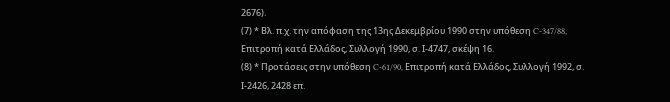2676).
(7) * Βλ. π.χ. την απόφαση της 13ης Δεκεμβρίου 1990 στην υπόθεση C-347/88, Επιτροπή κατά Ελλάδος, Συλλογή 1990, σ. Ι-4747, σκέψη 16.
(8) * Προτάσεις στην υπόθεση C-61/90, Επιτροπή κατά Ελλάδος, Συλλογή 1992, σ. Ι-2426, 2428 επ.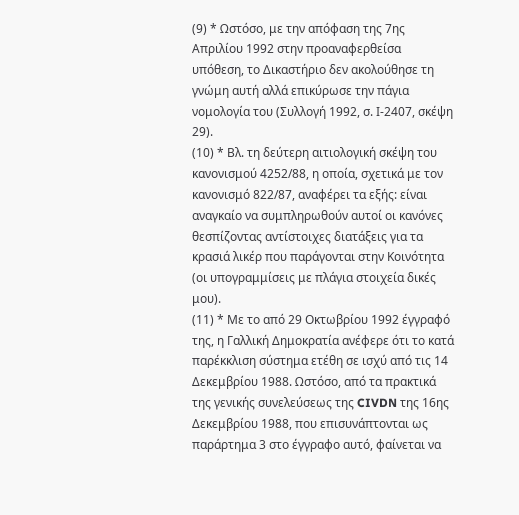(9) * Ωστόσο, με την απόφαση της 7ης Απριλίου 1992 στην προαναφερθείσα υπόθεση, το Δικαστήριο δεν ακολούθησε τη γνώμη αυτή αλλά επικύρωσε την πάγια νομολογία του (Συλλογή 1992, σ. Ι-2407, σκέψη 29).
(10) * Βλ. τη δεύτερη αιτιολογική σκέψη του κανονισμού 4252/88, η οποία, σχετικά με τον κανονισμό 822/87, αναφέρει τα εξής: είναι αναγκαίο να συμπληρωθούν αυτοί οι κανόνες θεσπίζοντας αντίστοιχες διατάξεις για τα κρασιά λικέρ που παράγονται στην Κοινότητα (οι υπογραμμίσεις με πλάγια στοιχεία δικές μου).
(11) * Με το από 29 Οκτωβρίου 1992 έγγραφό της, η Γαλλική Δημοκρατία ανέφερε ότι το κατά παρέκκλιση σύστημα ετέθη σε ισχύ από τις 14 Δεκεμβρίου 1988. Ωστόσο, από τα πρακτικά της γενικής συνελεύσεως της CIVDN της 16ης Δεκεμβρίου 1988, που επισυνάπτονται ως παράρτημα 3 στο έγγραφο αυτό, φαίνεται να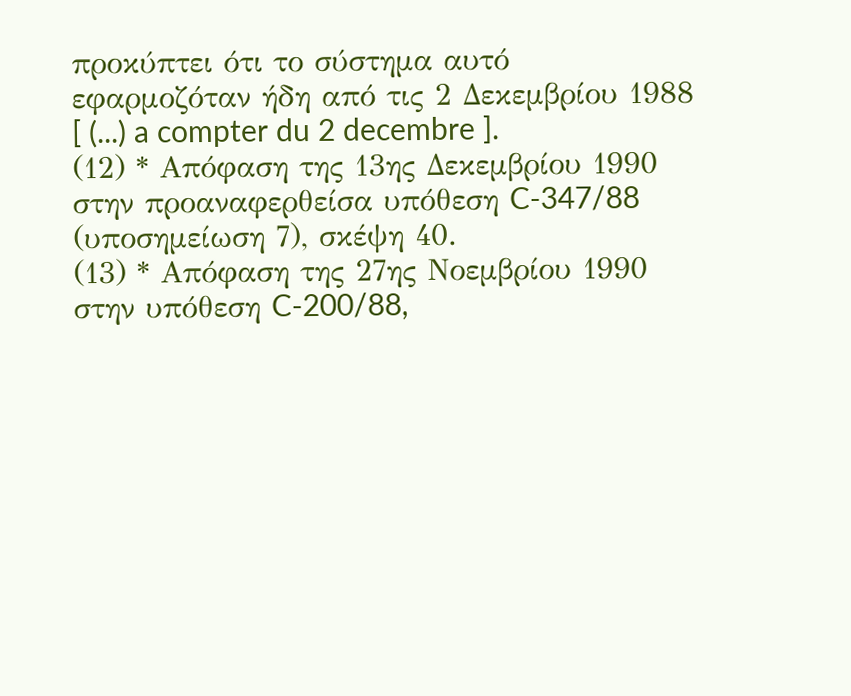προκύπτει ότι το σύστημα αυτό εφαρμοζόταν ήδη από τις 2 Δεκεμβρίου 1988 [ (...) a compter du 2 decembre ].
(12) * Απόφαση της 13ης Δεκεμβρίου 1990 στην προαναφερθείσα υπόθεση C-347/88 (υποσημείωση 7), σκέψη 40.
(13) * Απόφαση της 27ης Νοεμβρίου 1990 στην υπόθεση C-200/88,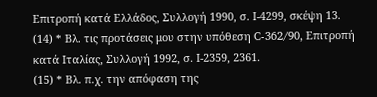Επιτροπή κατά Ελλάδος, Συλλογή 1990, σ. Ι-4299, σκέψη 13.
(14) * Βλ. τις προτάσεις μου στην υπόθεση C-362/90, Επιτροπή κατά Ιταλίας, Συλλογή 1992, σ. Ι-2359, 2361.
(15) * Βλ. π.χ. την απόφαση της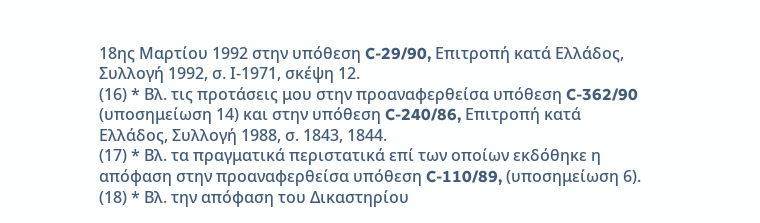18ης Μαρτίου 1992 στην υπόθεση C-29/90, Επιτροπή κατά Ελλάδος, Συλλογή 1992, σ. Ι-1971, σκέψη 12.
(16) * Βλ. τις προτάσεις μου στην προαναφερθείσα υπόθεση C-362/90 (υποσημείωση 14) και στην υπόθεση C-240/86, Επιτροπή κατά Ελλάδος, Συλλογή 1988, σ. 1843, 1844.
(17) * Βλ. τα πραγματικά περιστατικά επί των οποίων εκδόθηκε η απόφαση στην προαναφερθείσα υπόθεση C-110/89, (υποσημείωση 6).
(18) * Βλ. την απόφαση του Δικαστηρίου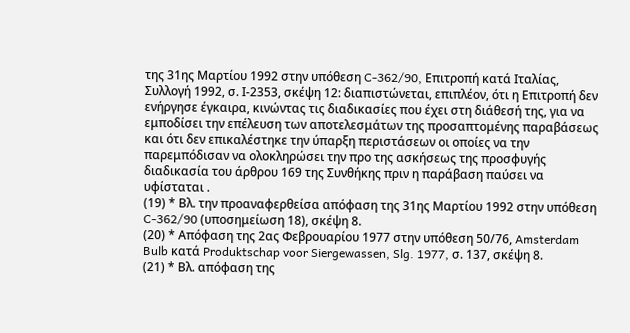της 31ης Μαρτίου 1992 στην υπόθεση C-362/90, Επιτροπή κατά Ιταλίας, Συλλογή 1992, σ. Ι-2353, σκέψη 12: διαπιστώνεται, επιπλέον, ότι η Επιτροπή δεν ενήργησε έγκαιρα, κινώντας τις διαδικασίες που έχει στη διάθεσή της, για να εμποδίσει την επέλευση των αποτελεσμάτων της προσαπτομένης παραβάσεως και ότι δεν επικαλέστηκε την ύπαρξη περιστάσεων οι οποίες να την παρεμπόδισαν να ολοκληρώσει την προ της ασκήσεως της προσφυγής διαδικασία του άρθρου 169 της Συνθήκης πριν η παράβαση παύσει να υφίσταται .
(19) * Βλ. την προαναφερθείσα απόφαση της 31ης Μαρτίου 1992 στην υπόθεση C-362/90 (υποσημείωση 18), σκέψη 8.
(20) * Απόφαση της 2ας Φεβρουαρίου 1977 στην υπόθεση 50/76, Amsterdam Bulb κατά Produktschap voor Siergewassen, Slg. 1977, σ. 137, σκέψη 8.
(21) * Βλ. απόφαση της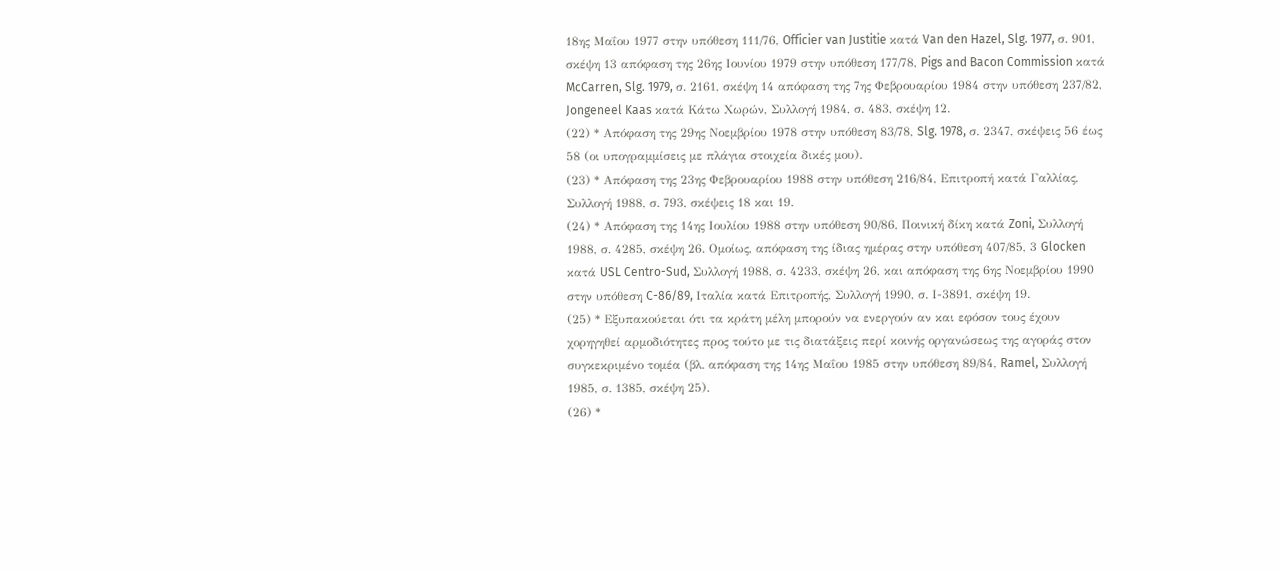18ης Μαΐου 1977 στην υπόθεση 111/76, Officier van Justitie κατά Van den Hazel, Slg. 1977, σ. 901, σκέψη 13 απόφαση της 26ης Ιουνίου 1979 στην υπόθεση 177/78, Pigs and Bacon Commission κατά McCarren, Slg. 1979, σ. 2161, σκέψη 14 απόφαση της 7ης Φεβρουαρίου 1984 στην υπόθεση 237/82, Jongeneel Kaas κατά Κάτω Χωρών, Συλλογή 1984, σ. 483, σκέψη 12.
(22) * Απόφαση της 29ης Νοεμβρίου 1978 στην υπόθεση 83/78, Slg. 1978, σ. 2347, σκέψεις 56 έως 58 (οι υπογραμμίσεις με πλάγια στοιχεία δικές μου).
(23) * Απόφαση της 23ης Φεβρουαρίου 1988 στην υπόθεση 216/84, Επιτροπή κατά Γαλλίας, Συλλογή 1988, σ. 793, σκέψεις 18 και 19.
(24) * Απόφαση της 14ης Ιουλίου 1988 στην υπόθεση 90/86, Ποινική δίκη κατά Zoni, Συλλογή 1988, σ. 4285, σκέψη 26. Ομοίως, απόφαση της ίδιας ημέρας στην υπόθεση 407/85, 3 Glocken κατά USL Centro-Sud, Συλλογή 1988, σ. 4233, σκέψη 26, και απόφαση της 6ης Νοεμβρίου 1990 στην υπόθεση C-86/89, Ιταλία κατά Επιτροπής, Συλλογή 1990, σ. Ι-3891, σκέψη 19.
(25) * Εξυπακούεται ότι τα κράτη μέλη μπορούν να ενεργούν αν και εφόσον τους έχουν χορηγηθεί αρμοδιότητες προς τούτο με τις διατάξεις περί κοινής οργανώσεως της αγοράς στον συγκεκριμένο τομέα (βλ. απόφαση της 14ης Μαΐου 1985 στην υπόθεση 89/84, Ramel, Συλλογή 1985, σ. 1385, σκέψη 25).
(26) *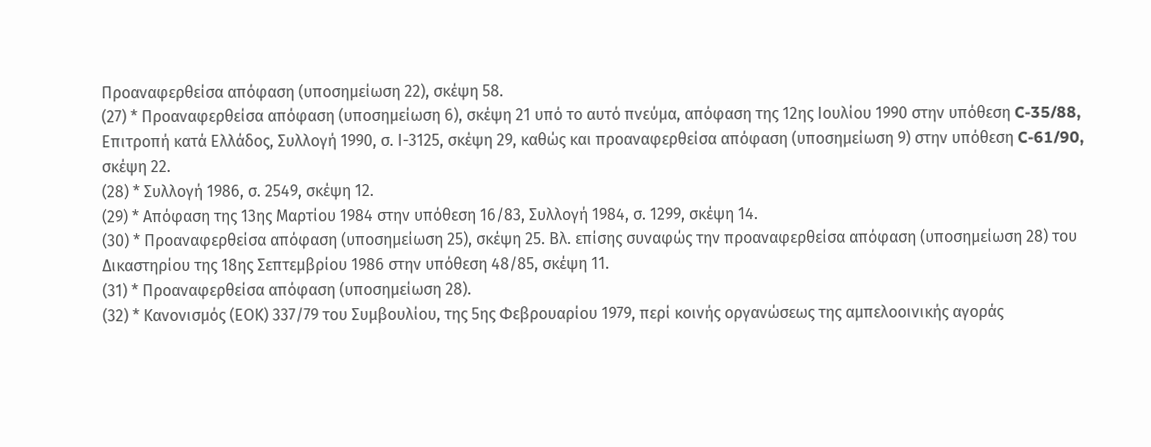Προαναφερθείσα απόφαση (υποσημείωση 22), σκέψη 58.
(27) * Προαναφερθείσα απόφαση (υποσημείωση 6), σκέψη 21 υπό το αυτό πνεύμα, απόφαση της 12ης Ιουλίου 1990 στην υπόθεση C-35/88, Επιτροπή κατά Ελλάδος, Συλλογή 1990, σ. Ι-3125, σκέψη 29, καθώς και προαναφερθείσα απόφαση (υποσημείωση 9) στην υπόθεση C-61/90, σκέψη 22.
(28) * Συλλογή 1986, σ. 2549, σκέψη 12.
(29) * Απόφαση της 13ης Μαρτίου 1984 στην υπόθεση 16/83, Συλλογή 1984, σ. 1299, σκέψη 14.
(30) * Προαναφερθείσα απόφαση (υποσημείωση 25), σκέψη 25. Βλ. επίσης συναφώς την προαναφερθείσα απόφαση (υποσημείωση 28) του Δικαστηρίου της 18ης Σεπτεμβρίου 1986 στην υπόθεση 48/85, σκέψη 11.
(31) * Προαναφερθείσα απόφαση (υποσημείωση 28).
(32) * Κανονισμός (ΕΟΚ) 337/79 του Συμβουλίου, της 5ης Φεβρουαρίου 1979, περί κοινής οργανώσεως της αμπελοοινικής αγοράς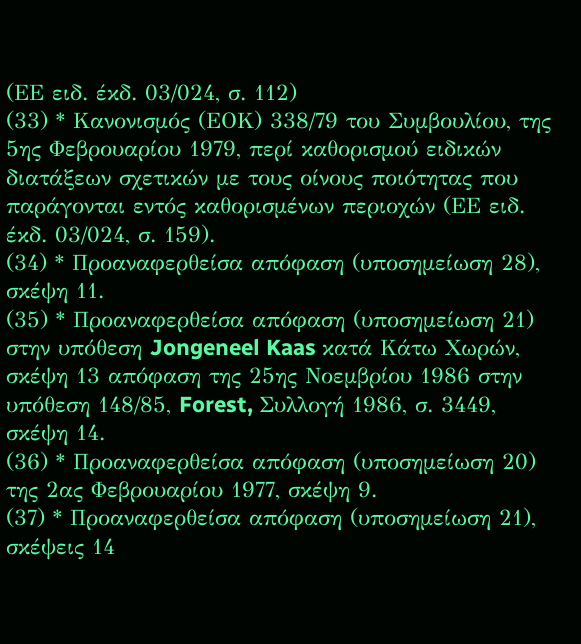(ΕΕ ειδ. έκδ. 03/024, σ. 112)
(33) * Κανονισμός (ΕΟΚ) 338/79 του Συμβουλίου, της 5ης Φεβρουαρίου 1979, περί καθορισμού ειδικών διατάξεων σχετικών με τους οίνους ποιότητας που παράγονται εντός καθορισμένων περιοχών (ΕΕ ειδ. έκδ. 03/024, σ. 159).
(34) * Προαναφερθείσα απόφαση (υποσημείωση 28), σκέψη 11.
(35) * Προαναφερθείσα απόφαση (υποσημείωση 21) στην υπόθεση Jongeneel Kaas κατά Κάτω Χωρών, σκέψη 13 απόφαση της 25ης Νοεμβρίου 1986 στην υπόθεση 148/85, Forest, Συλλογή 1986, σ. 3449, σκέψη 14.
(36) * Προαναφερθείσα απόφαση (υποσημείωση 20) της 2ας Φεβρουαρίου 1977, σκέψη 9.
(37) * Προαναφερθείσα απόφαση (υποσημείωση 21), σκέψεις 14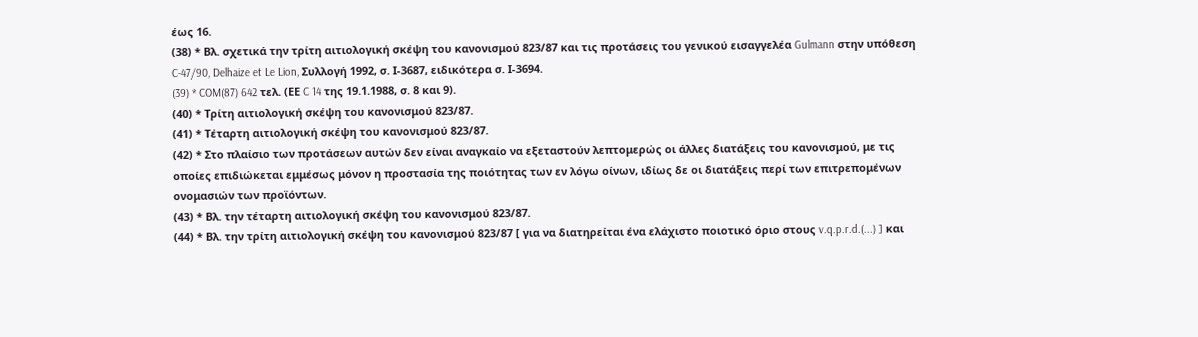έως 16.
(38) * Βλ. σχετικά την τρίτη αιτιολογική σκέψη του κανονισμού 823/87 και τις προτάσεις του γενικού εισαγγελέα Gulmann στην υπόθεση C-47/90, Delhaize et Le Lion, Συλλογή 1992, σ. Ι-3687, ειδικότερα σ. Ι-3694.
(39) * COM(87) 642 τελ. (ΕΕ C 14 της 19.1.1988, σ. 8 και 9).
(40) * Τρίτη αιτιολογική σκέψη του κανονισμού 823/87.
(41) * Τέταρτη αιτιολογική σκέψη του κανονισμού 823/87.
(42) * Στο πλαίσιο των προτάσεων αυτών δεν είναι αναγκαίο να εξεταστούν λεπτομερώς οι άλλες διατάξεις του κανονισμού, με τις οποίες επιδιώκεται εμμέσως μόνον η προστασία της ποιότητας των εν λόγω οίνων, ιδίως δε οι διατάξεις περί των επιτρεπομένων ονομασιών των προϊόντων.
(43) * Βλ. την τέταρτη αιτιολογική σκέψη του κανονισμού 823/87.
(44) * Βλ. την τρίτη αιτιολογική σκέψη του κανονισμού 823/87 [ για να διατηρείται ένα ελάχιστο ποιοτικό όριο στους v.q.p.r.d.(...) ] και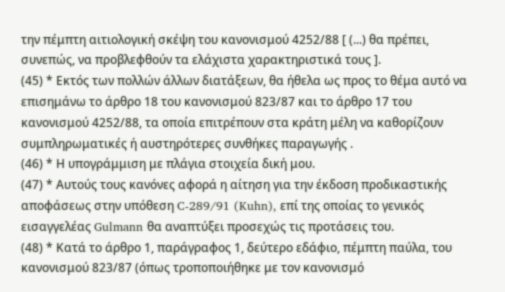την πέμπτη αιτιολογική σκέψη του κανονισμού 4252/88 [ (...) θα πρέπει, συνεπώς, να προβλεφθούν τα ελάχιστα χαρακτηριστικά τους ].
(45) * Εκτός των πολλών άλλων διατάξεων, θα ήθελα ως προς το θέμα αυτό να επισημάνω το άρθρο 18 του κανονισμού 823/87 και το άρθρο 17 του κανονισμού 4252/88, τα οποία επιτρέπουν στα κράτη μέλη να καθορίζουν συμπληρωματικές ή αυστηρότερες συνθήκες παραγωγής .
(46) * Η υπογράμμιση με πλάγια στοιχεία δική μου.
(47) * Αυτούς τους κανόνες αφορά η αίτηση για την έκδοση προδικαστικής αποφάσεως στην υπόθεση C-289/91 (Kuhn), επί της οποίας το γενικός εισαγγελέας Gulmann θα αναπτύξει προσεχώς τις προτάσεις του.
(48) * Κατά το άρθρο 1, παράγραφος 1, δεύτερο εδάφιο, πέμπτη παύλα, του κανονισμού 823/87 (όπως τροποποιήθηκε με τον κανονισμό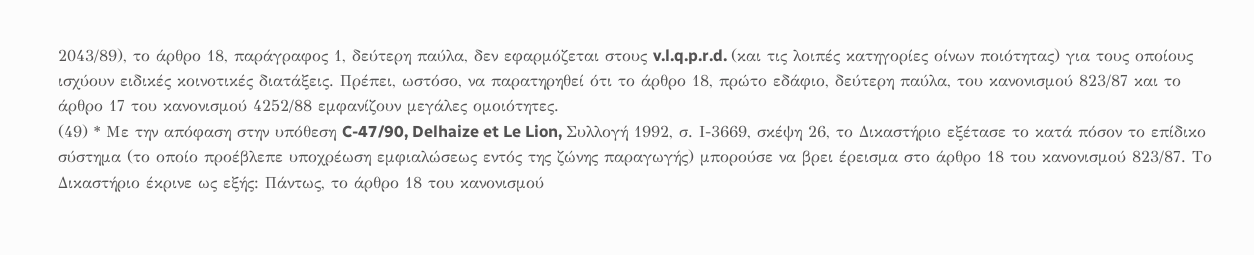2043/89), το άρθρο 18, παράγραφος 1, δεύτερη παύλα, δεν εφαρμόζεται στους v.l.q.p.r.d. (και τις λοιπές κατηγορίες οίνων ποιότητας) για τους οποίους ισχύουν ειδικές κοινοτικές διατάξεις. Πρέπει, ωστόσο, να παρατηρηθεί ότι το άρθρο 18, πρώτο εδάφιο, δεύτερη παύλα, του κανονισμού 823/87 και το άρθρο 17 του κανονισμού 4252/88 εμφανίζουν μεγάλες ομοιότητες.
(49) * Με την απόφαση στην υπόθεση C-47/90, Delhaize et Le Lion, Συλλογή 1992, σ. Ι-3669, σκέψη 26, το Δικαστήριο εξέτασε το κατά πόσον το επίδικο σύστημα (το οποίο προέβλεπε υποχρέωση εμφιαλώσεως εντός της ζώνης παραγωγής) μπορούσε να βρει έρεισμα στο άρθρο 18 του κανονισμού 823/87. Το Δικαστήριο έκρινε ως εξής: Πάντως, το άρθρο 18 του κανονισμού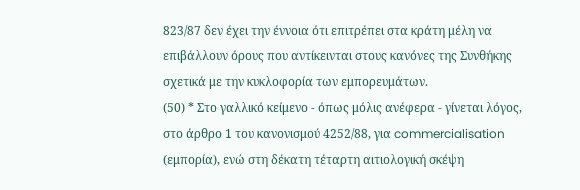823/87 δεν έχει την έννοια ότι επιτρέπει στα κράτη μέλη να επιβάλλουν όρους που αντίκεινται στους κανόνες της Συνθήκης σχετικά με την κυκλοφορία των εμπορευμάτων.
(50) * Στο γαλλικό κείμενο - όπως μόλις ανέφερα - γίνεται λόγος, στο άρθρο 1 του κανονισμού 4252/88, για commercialisation (εμπορία), ενώ στη δέκατη τέταρτη αιτιολογική σκέψη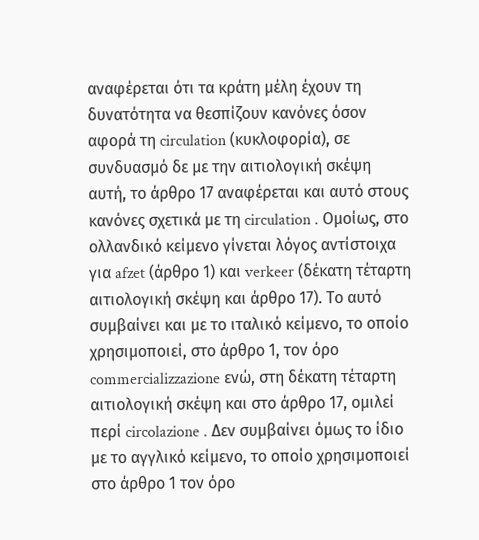αναφέρεται ότι τα κράτη μέλη έχουν τη δυνατότητα να θεσπίζουν κανόνες όσον αφορά τη circulation (κυκλοφορία), σε συνδυασμό δε με την αιτιολογική σκέψη αυτή, το άρθρο 17 αναφέρεται και αυτό στους κανόνες σχετικά με τη circulation . Ομοίως, στο ολλανδικό κείμενο γίνεται λόγος αντίστοιχα για afzet (άρθρο 1) και verkeer (δέκατη τέταρτη αιτιολογική σκέψη και άρθρο 17). Το αυτό συμβαίνει και με το ιταλικό κείμενο, το οποίο χρησιμοποιεί, στο άρθρο 1, τον όρο commercializzazione ενώ, στη δέκατη τέταρτη αιτιολογική σκέψη και στο άρθρο 17, ομιλεί περί circolazione . Δεν συμβαίνει όμως το ίδιο με το αγγλικό κείμενο, το οποίο χρησιμοποιεί στο άρθρο 1 τον όρο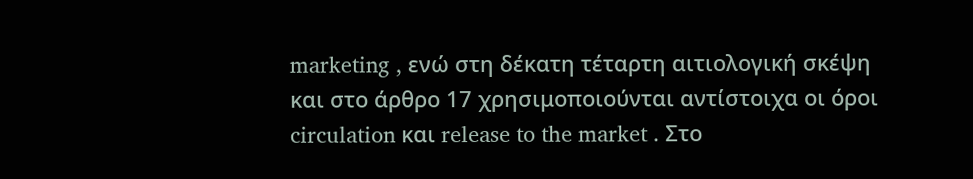marketing , ενώ στη δέκατη τέταρτη αιτιολογική σκέψη και στο άρθρο 17 χρησιμοποιούνται αντίστοιχα οι όροι circulation και release to the market . Στο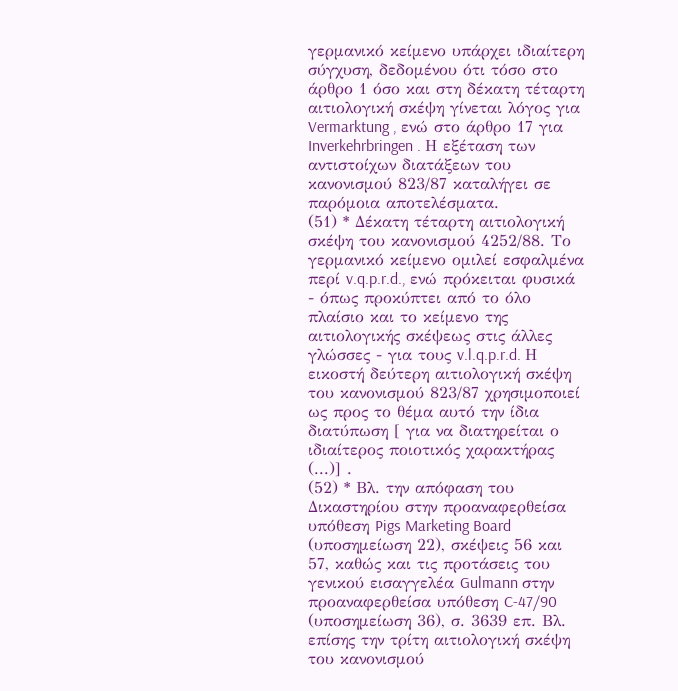γερμανικό κείμενο υπάρχει ιδιαίτερη σύγχυση, δεδομένου ότι τόσο στο άρθρο 1 όσο και στη δέκατη τέταρτη αιτιολογική σκέψη γίνεται λόγος για Vermarktung , ενώ στο άρθρο 17 για Inverkehrbringen . Η εξέταση των αντιστοίχων διατάξεων του κανονισμού 823/87 καταλήγει σε παρόμοια αποτελέσματα.
(51) * Δέκατη τέταρτη αιτιολογική σκέψη του κανονισμού 4252/88. Το γερμανικό κείμενο ομιλεί εσφαλμένα περί v.q.p.r.d., ενώ πρόκειται φυσικά - όπως προκύπτει από το όλο πλαίσιο και το κείμενο της αιτιολογικής σκέψεως στις άλλες γλώσσες - για τους v.l.q.p.r.d. Η εικοστή δεύτερη αιτιολογική σκέψη του κανονισμού 823/87 χρησιμοποιεί ως προς το θέμα αυτό την ίδια διατύπωση [ για να διατηρείται ο ιδιαίτερος ποιοτικός χαρακτήρας (...)] .
(52) * Βλ. την απόφαση του Δικαστηρίου στην προαναφερθείσα υπόθεση Pigs Marketing Board (υποσημείωση 22), σκέψεις 56 και 57, καθώς και τις προτάσεις του γενικού εισαγγελέα Gulmann στην προαναφερθείσα υπόθεση C-47/90 (υποσημείωση 36), σ. 3639 επ. Βλ. επίσης την τρίτη αιτιολογική σκέψη του κανονισμού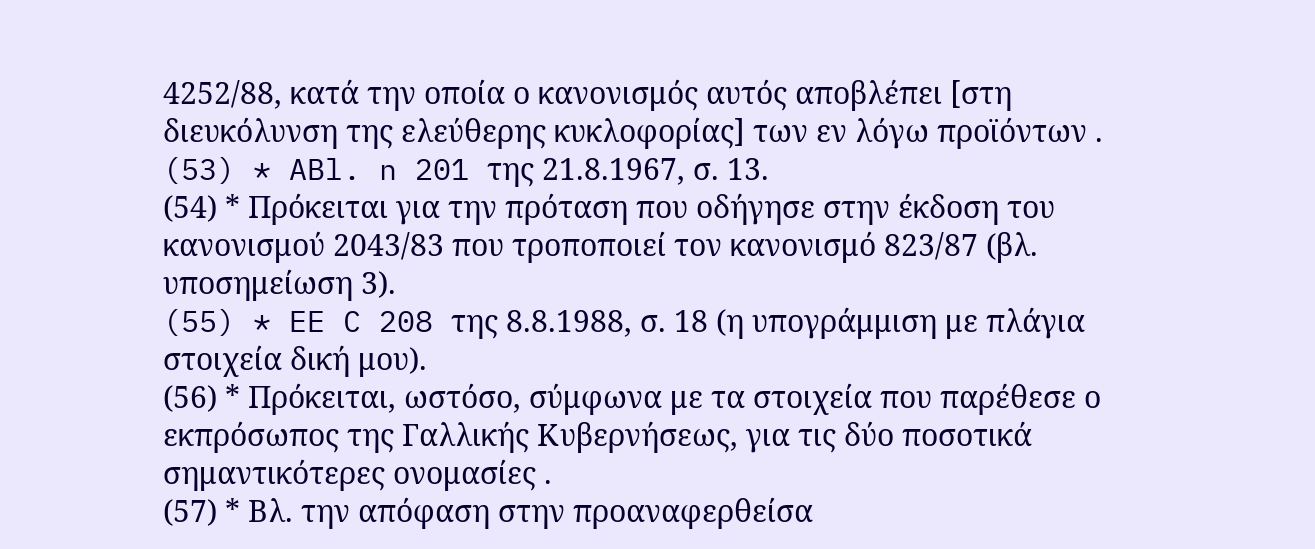4252/88, κατά την οποία ο κανονισμός αυτός αποβλέπει [στη διευκόλυνση της ελεύθερης κυκλοφορίας] των εν λόγω προϊόντων .
(53) * ABl. n 201 της 21.8.1967, σ. 13.
(54) * Πρόκειται για την πρόταση που οδήγησε στην έκδοση του κανονισμού 2043/83 που τροποποιεί τον κανονισμό 823/87 (βλ. υποσημείωση 3).
(55) * EE C 208 της 8.8.1988, σ. 18 (η υπογράμμιση με πλάγια στοιχεία δική μου).
(56) * Πρόκειται, ωστόσο, σύμφωνα με τα στοιχεία που παρέθεσε ο εκπρόσωπος της Γαλλικής Κυβερνήσεως, για τις δύο ποσοτικά σημαντικότερες ονομασίες .
(57) * Βλ. την απόφαση στην προαναφερθείσα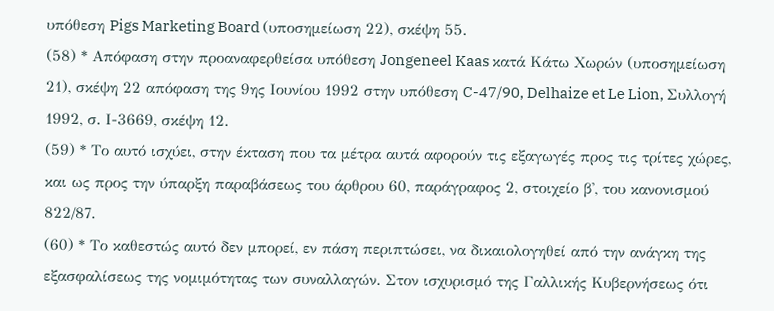υπόθεση Pigs Marketing Board (υποσημείωση 22), σκέψη 55.
(58) * Απόφαση στην προαναφερθείσα υπόθεση Jongeneel Kaas κατά Κάτω Χωρών (υποσημείωση 21), σκέψη 22 απόφαση της 9ης Ιουνίου 1992 στην υπόθεση C-47/90, Delhaize et Le Lion, Συλλογή 1992, σ. Ι-3669, σκέψη 12.
(59) * Το αυτό ισχύει, στην έκταση που τα μέτρα αυτά αφορούν τις εξαγωγές προς τις τρίτες χώρες, και ως προς την ύπαρξη παραβάσεως του άρθρου 60, παράγραφος 2, στοιχείο β', του κανονισμού 822/87.
(60) * Το καθεστώς αυτό δεν μπορεί, εν πάση περιπτώσει, να δικαιολογηθεί από την ανάγκη της εξασφαλίσεως της νομιμότητας των συναλλαγών. Στον ισχυρισμό της Γαλλικής Κυβερνήσεως ότι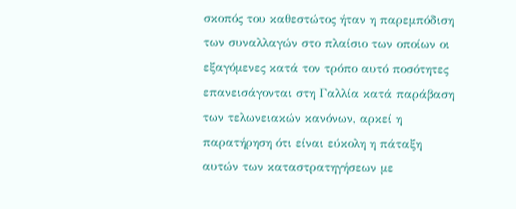σκοπός του καθεστώτος ήταν η παρεμπόδιση των συναλλαγών στο πλαίσιο των οποίων οι εξαγόμενες κατά τον τρόπο αυτό ποσότητες επανεισάγονται στη Γαλλία κατά παράβαση των τελωνειακών κανόνων, αρκεί η παρατήρηση ότι είναι εύκολη η πάταξη αυτών των καταστρατηγήσεων με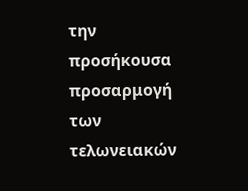την προσήκουσα προσαρμογή των τελωνειακών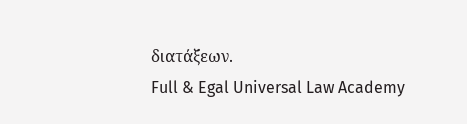διατάξεων.
Full & Egal Universal Law Academy